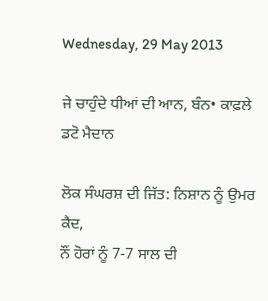Wednesday, 29 May 2013

ਜੇ ਚਾਹੁੰਦੇ ਧੀਆਂ ਦੀ ਆਨ, ਬੰਨ• ਕਾਫ਼ਲੇ ਡਟੋ ਮੈਦਾਨ

ਲੋਕ ਸੰਘਰਸ਼ ਦੀ ਜਿੱਤ: ਨਿਸ਼ਾਨ ਨੂੰ ਉਮਰ ਕੈਦ,
ਨੌਂ ਹੋਰਾਂ ਨੂੰ 7-7 ਸਾਲ ਦੀ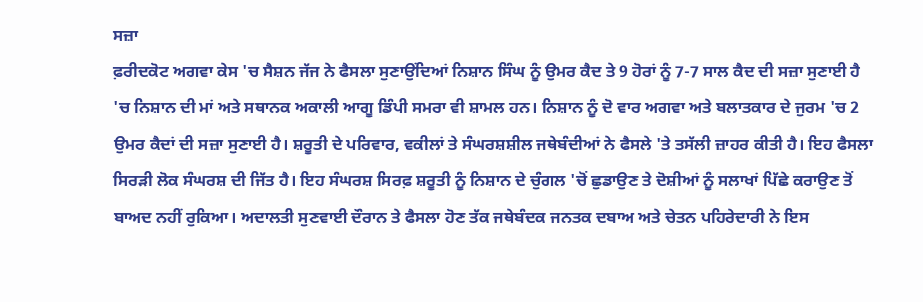ਸਜ਼ਾ
ਫ਼ਰੀਦਕੋਟ ਅਗਵਾ ਕੇਸ 'ਚ ਸੈਸ਼ਨ ਜੱਜ ਨੇ ਫੈਸਲਾ ਸੁਣਾਉਂਦਿਆਂ ਨਿਸ਼ਾਨ ਸਿੰਘ ਨੂੰ ਉਮਰ ਕੈਦ ਤੇ 9 ਹੋਰਾਂ ਨੂੰ 7-7 ਸਾਲ ਕੈਦ ਦੀ ਸਜ਼ਾ ਸੁਣਾਈ ਹੈ 'ਚ ਨਿਸ਼ਾਨ ਦੀ ਮਾਂ ਅਤੇ ਸਥਾਨਕ ਅਕਾਲੀ ਆਗੂ ਡਿੰਪੀ ਸਮਰਾ ਵੀ ਸ਼ਾਮਲ ਹਨ। ਨਿਸ਼ਾਨ ਨੂੰ ਦੋ ਵਾਰ ਅਗਵਾ ਅਤੇ ਬਲਾਤਕਾਰ ਦੇ ਜੁਰਮ 'ਚ 2 ਉਮਰ ਕੈਦਾਂ ਦੀ ਸਜ਼ਾ ਸੁਣਾਈ ਹੈ। ਸ਼ਰੂਤੀ ਦੇ ਪਰਿਵਾਰ, ਵਕੀਲਾਂ ਤੇ ਸੰਘਰਸ਼ਸ਼ੀਲ ਜਥੇਬੰਦੀਆਂ ਨੇ ਫੈਸਲੇ 'ਤੇ ਤਸੱਲੀ ਜ਼ਾਹਰ ਕੀਤੀ ਹੈ। ਇਹ ਫੈਸਲਾ ਸਿਰੜੀ ਲੋਕ ਸੰਘਰਸ਼ ਦੀ ਜਿੱਤ ਹੈ। ਇਹ ਸੰਘਰਸ਼ ਸਿਰਫ਼ ਸ਼ਰੂਤੀ ਨੂੰ ਨਿਸ਼ਾਨ ਦੇ ਚੁੰਗਲ 'ਚੋਂ ਛੁਡਾਉਣ ਤੇ ਦੋਸ਼ੀਆਂ ਨੂੰ ਸਲਾਖਾਂ ਪਿੱਛੇ ਕਰਾਉਣ ਤੋਂ ਬਾਅਦ ਨਹੀਂ ਰੁਕਿਆ। ਅਦਾਲਤੀ ਸੁਣਵਾਈ ਦੌਰਾਨ ਤੇ ਫੈਸਲਾ ਹੋਣ ਤੱਕ ਜਥੇਬੰਦਕ ਜਨਤਕ ਦਬਾਅ ਅਤੇ ਚੇਤਨ ਪਹਿਰੇਦਾਰੀ ਨੇ ਇਸ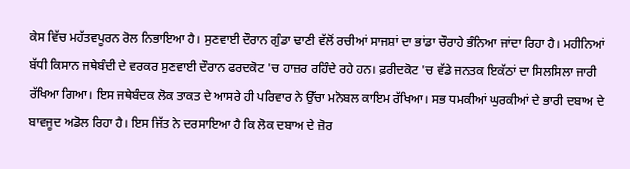ਕੇਸ ਵਿੱਚ ਮਹੱਤਵਪੂਰਨ ਰੋਲ ਨਿਭਾਇਆ ਹੈ। ਸੁਣਵਾਈ ਦੌਰਾਨ ਗੁੰਡਾ ਢਾਣੀ ਵੱਲੋਂ ਰਚੀਆਂ ਸਾਜਸ਼ਾਂ ਦਾ ਭਾਂਡਾ ਚੌਰਾਹੇ ਭੰਨਿਆ ਜਾਂਦਾ ਰਿਹਾ ਹੈ। ਮਹੀਨਿਆਂ ਬੱਧੀ ਕਿਸਾਨ ਜਥੇਬੰਦੀ ਦੇ ਵਰਕਰ ਸੁਣਵਾਈ ਦੌਰਾਨ ਫਰਦਕੋਟ 'ਚ ਹਾਜ਼ਰ ਰਹਿੰਦੇ ਰਹੇ ਹਨ। ਫ਼ਰੀਦਕੋਟ 'ਚ ਵੱਡੇ ਜਨਤਕ ਇਕੱਠਾਂ ਦਾ ਸਿਲਸਿਲਾ ਜਾਰੀ ਰੱਖਿਆ ਗਿਆ। ਇਸ ਜਥੇਬੰਦਕ ਲੋਕ ਤਾਕਤ ਦੇ ਆਸਰੇ ਹੀ ਪਰਿਵਾਰ ਨੇ ਉੱਚਾ ਮਨੋਬਲ ਕਾਇਮ ਰੱਖਿਆ। ਸਭ ਧਮਕੀਆਂ ਘੁਰਕੀਆਂ ਦੇ ਭਾਰੀ ਦਬਾਅ ਦੇ ਬਾਵਜੂਦ ਅਡੋਲ ਰਿਹਾ ਹੈ। ਇਸ ਜਿੱਤ ਨੇ ਦਰਸਾਇਆ ਹੈ ਕਿ ਲੋਕ ਦਬਾਅ ਦੇ ਜ਼ੋਰ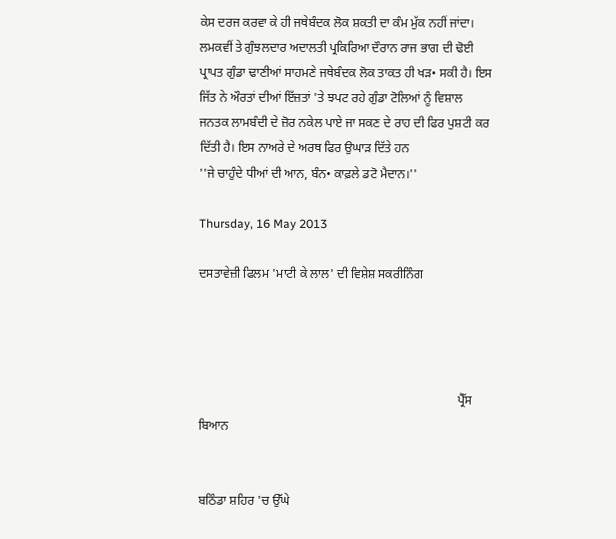ਕੇਸ ਦਰਜ ਕਰਵਾ ਕੇ ਹੀ ਜਥੇਬੰਦਕ ਲੋਕ ਸ਼ਕਤੀ ਦਾ ਕੰਮ ਮੁੱਕ ਨਹੀਂ ਜਾਂਦਾ। ਲਮਕਵੀਂ ਤੇ ਗੁੰਝਲਦਾਰ ਅਦਾਲਤੀ ਪ੍ਰਕਿਰਿਆ ਦੌਰਾਨ ਰਾਜ ਭਾਗ ਦੀ ਢੋਈ ਪ੍ਰਾਪਤ ਗੁੰਡਾ ਢਾਣੀਆਂ ਸਾਹਮਣੇ ਜਥੇਬੰਦਕ ਲੋਕ ਤਾਕਤ ਹੀ ਖੜ• ਸਕੀ ਹੈ। ਇਸ ਜਿੱਤ ਨੇ ਔਰਤਾਂ ਦੀਆਂ ਇੱਜ਼ਤਾਂ 'ਤੇ ਝਪਟ ਰਹੇ ਗੁੰਡਾ ਟੋਲਿਆਂ ਨੂੰ ਵਿਸ਼ਾਲ ਜਨਤਕ ਲਾਮਬੰਦੀ ਦੇ ਜ਼ੋਰ ਨਕੇਲ ਪਾਏ ਜਾ ਸਕਣ ਦੇ ਰਾਹ ਦੀ ਫਿਰ ਪੁਸ਼ਟੀ ਕਰ ਦਿੱਤੀ ਹੈ। ਇਸ ਨਾਅਰੇ ਦੇ ਅਰਥ ਫਿਰ ਉਘਾੜ ਦਿੱਤੇ ਹਨ
''ਜੇ ਚਾਹੁੰਦੇ ਧੀਆਂ ਦੀ ਆਨ, ਬੰਨ• ਕਾਫ਼ਲੇ ਡਟੋ ਮੈਦਾਨ।''

Thursday, 16 May 2013

ਦਸਤਾਵੇਜ਼ੀ ਫਿਲਮ 'ਮਾਟੀ ਕੇ ਲਾਲ' ਦੀ ਵਿਸ਼ੇਸ਼ ਸਕਰੀਨਿੰਗ




                                                                                   ਪ੍ਰੈੱਸ ਬਿਆਨ


ਬਠਿੰਡਾ ਸ਼ਹਿਰ 'ਚ ਉੱਘੇ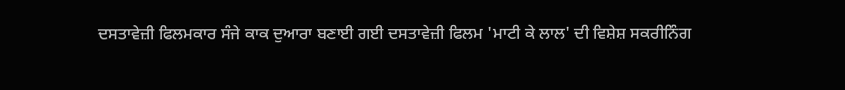ਦਸਤਾਵੇਜ਼ੀ ਫਿਲਮਕਾਰ ਸੰਜੇ ਕਾਕ ਦੁਆਰਾ ਬਣਾਈ ਗਈ ਦਸਤਾਵੇਜ਼ੀ ਫਿਲਮ 'ਮਾਟੀ ਕੇ ਲਾਲ' ਦੀ ਵਿਸ਼ੇਸ਼ ਸਕਰੀਨਿੰਗ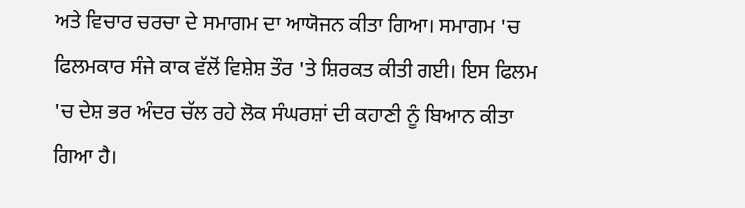ਅਤੇ ਵਿਚਾਰ ਚਰਚਾ ਦੇ ਸਮਾਗਮ ਦਾ ਆਯੋਜਨ ਕੀਤਾ ਗਿਆ। ਸਮਾਗਮ 'ਚ ਫਿਲਮਕਾਰ ਸੰਜੇ ਕਾਕ ਵੱਲੋਂ ਵਿਸ਼ੇਸ਼ ਤੌਰ 'ਤੇ ਸ਼ਿਰਕਤ ਕੀਤੀ ਗਈ। ਇਸ ਫਿਲਮ 'ਚ ਦੇਸ਼ ਭਰ ਅੰਦਰ ਚੱਲ ਰਹੇ ਲੋਕ ਸੰਘਰਸ਼ਾਂ ਦੀ ਕਹਾਣੀ ਨੂੰ ਬਿਆਨ ਕੀਤਾ ਗਿਆ ਹੈ।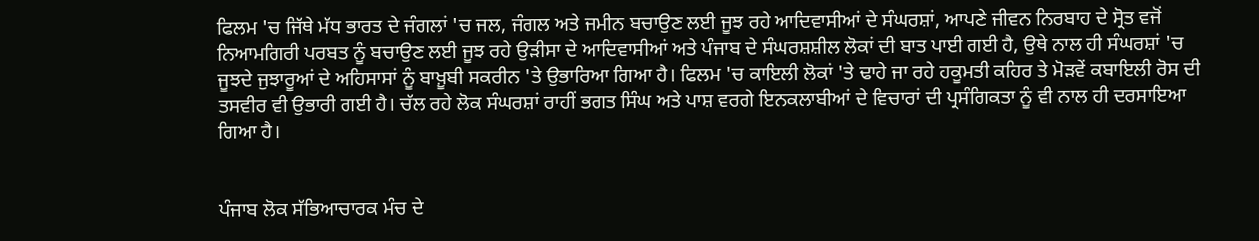ਫਿਲਮ 'ਚ ਜਿੱਥੇ ਮੱਧ ਭਾਰਤ ਦੇ ਜੰਗਲਾਂ 'ਚ ਜਲ, ਜੰਗਲ ਅਤੇ ਜਮੀਨ ਬਚਾਉਣ ਲਈ ਜੂਝ ਰਹੇ ਆਦਿਵਾਸੀਆਂ ਦੇ ਸੰਘਰਸ਼ਾਂ, ਆਪਣੇ ਜੀਵਨ ਨਿਰਬਾਹ ਦੇ ਸ੍ਰੋਤ ਵਜੋਂ ਨਿਆਮਗਿਰੀ ਪਰਬਤ ਨੂੰ ਬਚਾਉਣ ਲਈ ਜੂਝ ਰਹੇ ਉੜੀਸਾ ਦੇ ਆਦਿਵਾਸੀਆਂ ਅਤੇ ਪੰਜਾਬ ਦੇ ਸੰਘਰਸ਼ਸ਼ੀਲ ਲੋਕਾਂ ਦੀ ਬਾਤ ਪਾਈ ਗਈ ਹੈ, ਉਥੇ ਨਾਲ ਹੀ ਸੰਘਰਸ਼ਾਂ 'ਚ ਜੂਝਦੇ ਜੁਝਾਰੂਆਂ ਦੇ ਅਹਿਸਾਸਾਂ ਨੂੰ ਬਾਖ਼ੂਬੀ ਸਕਰੀਨ 'ਤੇ ਉਭਾਰਿਆ ਗਿਆ ਹੈ। ਫਿਲਮ 'ਚ ਕਾਇਲੀ ਲੋਕਾਂ 'ਤੇ ਢਾਹੇ ਜਾ ਰਹੇ ਹਕੂਮਤੀ ਕਹਿਰ ਤੇ ਮੋੜਵੇਂ ਕਬਾਇਲੀ ਰੋਸ ਦੀ ਤਸਵੀਰ ਵੀ ਉਭਾਰੀ ਗਈ ਹੈ। ਚੱਲ ਰਹੇ ਲੋਕ ਸੰਘਰਸ਼ਾਂ ਰਾਹੀਂ ਭਗਤ ਸਿੰਘ ਅਤੇ ਪਾਸ਼ ਵਰਗੇ ਇਨਕਲਾਬੀਆਂ ਦੇ ਵਿਚਾਰਾਂ ਦੀ ਪ੍ਰਸੰਗਿਕਤਾ ਨੂੰ ਵੀ ਨਾਲ ਹੀ ਦਰਸਾਇਆ ਗਿਆ ਹੈ।


ਪੰਜਾਬ ਲੋਕ ਸੱਭਿਆਚਾਰਕ ਮੰਚ ਦੇ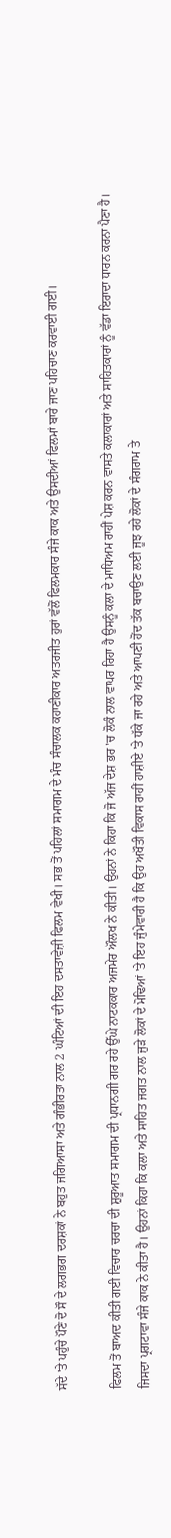ਸੱਦੇ 'ਤੇ ਪਹੁੰਚੇ ਪੌਣੇ ਦੋ ਸੌ ਦੇ ਲਗਭਗ ਦਰਸ਼ਕਾਂ ਨੇ ਬਹੁਤ ਜਗਿਆਸਾ ਅਤੇ ਗੰਭੀਰਤਾ ਨਾਲ 2 ਘੰਟਿਆਂ ਦੀ ਇਹ ਦਸਤਾਵੇਜ਼ੀ ਫਿਲਮ ਵੇਖੀ। ਸਭ ਤੋਂ ਪਹਿਲਾਂ ਸਮਾਗਮ ਦੇ ਮੰਚ ਸੰਚਾਲਕ ਕਹਾਣੀਕਾਰ ਅਤਰਜੀਤ ਹੁਰਾਂ ਵੱਲੋਂ ਫਿਲਮਕਾਰ ਸੰਜੇ ਕਾਕ ਅਤੇ ਉਸਦੀਆਂ ਫਿਲਮਾਂ ਬਾਰੇ ਜਾਣ ਪਹਿਚਾਣ ਕਰਵਾਈ ਗਈ।

ਫਿਲਮ ਤੋਂ ਬਾਅਦ ਕੀਤੀ ਗਈ ਵਿਚਾਰ ਚਰਚਾ ਦੀ ਸ਼ੁਰੂਆਤ ਸਮਾਗਮ ਦੀ ਪ੍ਰਧਾਨਗੀ ਗਰ ਰਹੇ ਉੱਘੇ ਨਾਟਕਕਾਰ ਅਜਮੇਰ ਔਲਖ ਨੇ ਕੀਤੀ। ਉਹਨਾਂ ਨੇ ਕਿਹਾ ਕਿ ਜੋ ਅੱਜ ਦੇਸ਼ ਭਰ 'ਚ ਲੋਕੰ ਨਾਲ ਵਾਪਰ ਰਿਹਾ ਹੈ ਉਸਨੂੰ ਕਲਾ ਦੇ ਮਾਧਿਅਮ ਰਾਹੀਂ ਪੇਸ਼ ਕਰਨ ਵਾਸਤੇ ਕਲਾਕਾਰਾਂ ਅਤੇ ਸਾਹਿਤਕਾਰਾਂ ਨੂੰ ਵੱਡਾ ਇਰਾਦਾ ਧਾਰਨ ਕਰਨਾ ਪੈਣਾ ਹੈ। ਜਿਸਦਾ ਪ੍ਰਗਟਾਵਾ ਸੰਜੇ ਕਾਕ ਨੇ ਕੀਤਾ ਹੈ। ਉਹਨਾਂ ਕਿਹਾ ਕਿ ਕਲਾ ਅਤੇ ਸਾਹਿਤ ਜਗਤ ਨਾਲ ਜੁੜੇ ਲੋਕਾਂ ਦੇ ਮੋਢਿਆਂ 'ਤੇ ਇਹ ਜੁੰਮੇਵਾਰੀ ਹੈ ਕਿ ਉਹ ਅਖੌਤੀ ਵਿਕਾਸ ਰਾਹੀਂ ਹਾਸ਼ੀਏ 'ਤੇ ਧੱਕੇ ਜਾ ਰਹੇ ਅਤੇ ਆਪਣੀ ਹੋਂਦ ਤੱਕ ਬਚਾਉਣ ਲਈ ਜੂਝ ਰਹੇ ਲੋਕਾਂ ਦੇ ਸੰਗਰਾਮ ਤੇ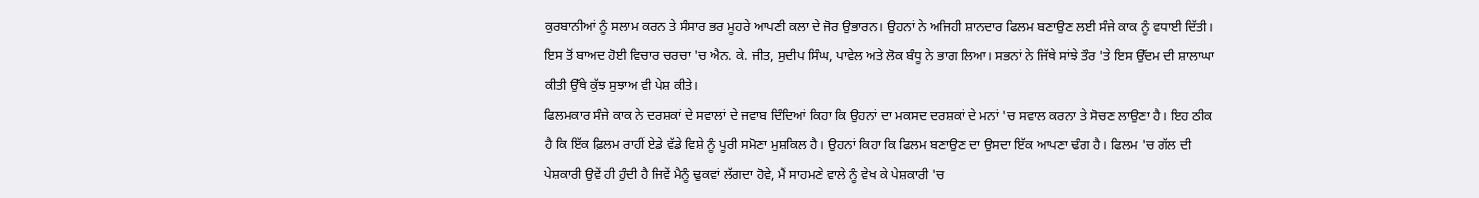ਕੁਰਬਾਨੀਆਂ ਨੂੰ ਸਲਾਮ ਕਰਨ ਤੇ ਸੰਸਾਰ ਭਰ ਮੂਹਰੇ ਆਪਣੀ ਕਲਾ ਦੇ ਜੋਰ ਉਭਾਰਨ। ਉਹਨਾਂ ਨੇ ਅਜਿਹੀ ਸ਼ਾਨਦਾਰ ਫਿਲਮ ਬਣਾਉਣ ਲਈ ਸੰਜੇ ਕਾਕ ਨੂੰ ਵਧਾਈ ਦਿੱਤੀ। ਇਸ ਤੋਂ ਬਾਅਦ ਹੋਈ ਵਿਚਾਰ ਚਰਚਾ 'ਚ ਐਨ. ਕੇ. ਜੀਤ, ਸੁਦੀਪ ਸਿੰਘ, ਪਾਵੇਲ ਅਤੇ ਲੋਕ ਬੰਧੂ ਨੇ ਭਾਗ ਲਿਆ। ਸਭਨਾਂ ਨੇ ਜਿੱਥੇ ਸਾਂਝੇ ਤੌਰ 'ਤੇ ਇਸ ਉੱਦਮ ਦੀ ਸ਼ਾਲਾਘਾ ਕੀਤੀ ਉੱਥੇ ਕੁੱਝ ਸੁਝਾਅ ਵੀ ਪੇਸ਼ ਕੀਤੇ।
ਫਿਲਮਕਾਰ ਸੰਜੇ ਕਾਕ ਨੇ ਦਰਸ਼ਕਾਂ ਦੇ ਸਵਾਲਾਂ ਦੇ ਜਵਾਬ ਦਿੰਦਿਆਂ ਕਿਹਾ ਕਿ ਉਹਨਾਂ ਦਾ ਮਕਸਦ ਦਰਸ਼ਕਾਂ ਦੇ ਮਨਾਂ 'ਚ ਸਵਾਲ ਕਰਨਾ ਤੇ ਸੋਚਣ ਲਾਉਣਾ ਹੈ। ਇਹ ਠੀਕ ਹੈ ਕਿ ਇੱਕ ਫ਼ਿਲਮ ਰਾਹੀਂ ਏਡੇ ਵੱਡੇ ਵਿਸ਼ੇ ਨੂੰ ਪੂਰੀ ਸਮੋਣਾ ਮੁਸ਼ਕਿਲ ਹੈ। ਉਹਨਾਂ ਕਿਹਾ ਕਿ ਫਿਲਮ ਬਣਾਉਣ ਦਾ ਉਸਦਾ ਇੱਕ ਆਪਣਾ ਢੰਗ ਹੈ। ਫਿਲਮ 'ਚ ਗੱਲ ਦੀ ਪੇਸ਼ਕਾਰੀ ਉਵੇਂ ਹੀ ਹੁੰਦੀ ਹੈ ਜਿਵੇਂ ਮੈਨੂੰ ਢੁਕਵਾਂ ਲੱਗਦਾ ਹੋਵੇ, ਮੈਂ ਸਾਹਮਣੇ ਵਾਲੇ ਨੂੰ ਵੇਖ ਕੇ ਪੇਸ਼ਕਾਰੀ 'ਚ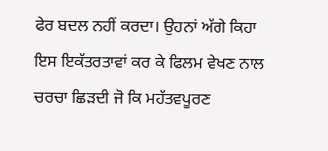ਫੇਰ ਬਦਲ ਨਹੀਂ ਕਰਦਾ। ਉਹਨਾਂ ਅੱਗੇ ਕਿਹਾ ਇਸ ਇਕੱਤਰਤਾਵਾਂ ਕਰ ਕੇ ਫਿਲਮ ਵੇਖਣ ਨਾਲ ਚਰਚਾ ਛਿੜਦੀ ਜੋ ਕਿ ਮਹੱਤਵਪੂਰਣ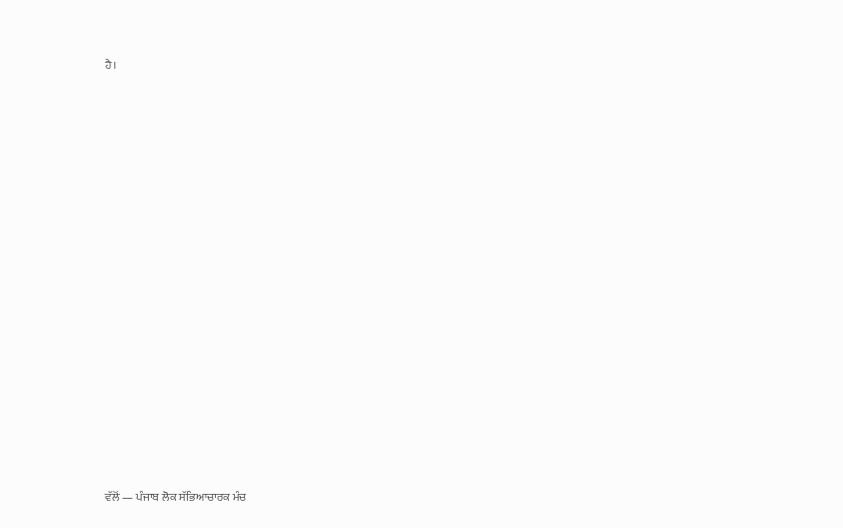ਹੈ।



















ਵੱਲੋਂ — ਪੰਜਾਬ ਲੋਕ ਸੱਭਿਆਚਾਰਕ ਮੰਚ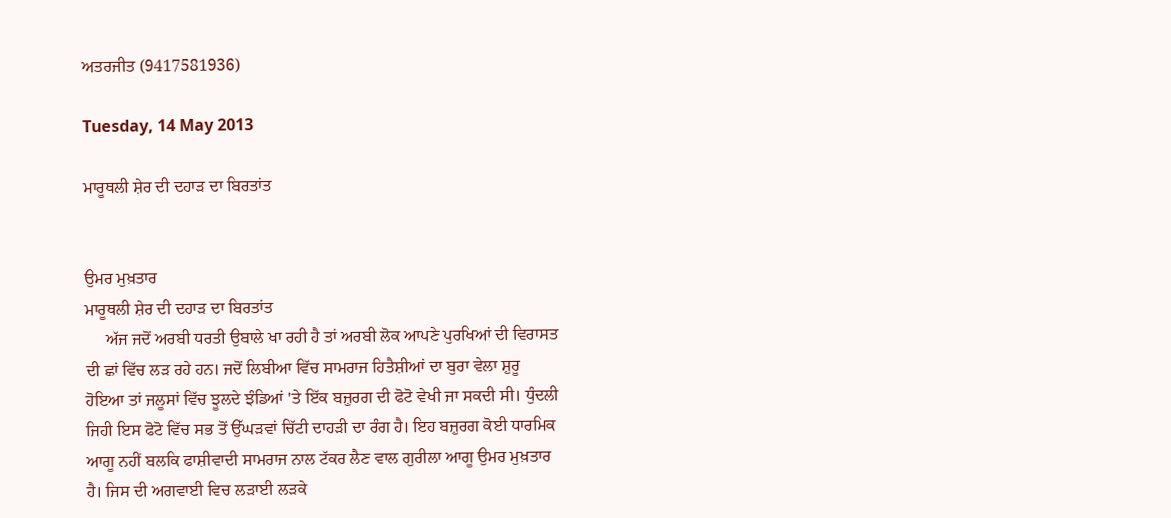ਅਤਰਜੀਤ (9417581936)

Tuesday, 14 May 2013

ਮਾਰੂਥਲੀ ਸ਼ੇਰ ਦੀ ਦਹਾੜ ਦਾ ਬਿਰਤਾਂਤ


ਉਮਰ ਮੁਖ਼ਤਾਰ
ਮਾਰੂਥਲੀ ਸ਼ੇਰ ਦੀ ਦਹਾੜ ਦਾ ਬਿਰਤਾਂਤ
     ਅੱਜ ਜਦੋਂ ਅਰਬੀ ਧਰਤੀ ਉਬਾਲੇ ਖਾ ਰਹੀ ਹੈ ਤਾਂ ਅਰਬੀ ਲੋਕ ਆਪਣੇ ਪੁਰਖਿਆਂ ਦੀ ਵਿਰਾਸਤ ਦੀ ਛਾਂ ਵਿੱਚ ਲੜ ਰਹੇ ਹਨ। ਜਦੋਂ ਲਿਬੀਆ ਵਿੱਚ ਸਾਮਰਾਜ ਹਿਤੈਸ਼ੀਆਂ ਦਾ ਬੁਰਾ ਵੇਲਾ ਸ਼ੁਰੂ ਹੋਇਆ ਤਾਂ ਜਲੂਸਾਂ ਵਿੱਚ ਝੂਲਦੇ ਝੰਡਿਆਂ 'ਤੇ ਇੱਕ ਬਜ਼ੁਰਗ ਦੀ ਫੋਟੋ ਵੇਖੀ ਜਾ ਸਕਦੀ ਸੀ। ਧੁੰਦਲੀ ਜਿਹੀ ਇਸ ਫੋਟੋ ਵਿੱਚ ਸਭ ਤੋਂ ਉੱਘੜਵਾਂ ਚਿੱਟੀ ਦਾਹੜੀ ਦਾ ਰੰਗ ਹੈ। ਇਹ ਬਜ਼ੁਰਗ ਕੋਈ ਧਾਰਮਿਕ ਆਗੂ ਨਹੀਂ ਬਲਕਿ ਫਾਸ਼ੀਵਾਦੀ ਸਾਮਰਾਜ ਨਾਲ ਟੱਕਰ ਲੈਣ ਵਾਲ ਗੁਰੀਲਾ ਆਗੂ ਉਮਰ ਮੁਖ਼ਤਾਰ ਹੈ। ਜਿਸ ਦੀ ਅਗਵਾਈ ਵਿਚ ਲੜਾਈ ਲੜਕੇ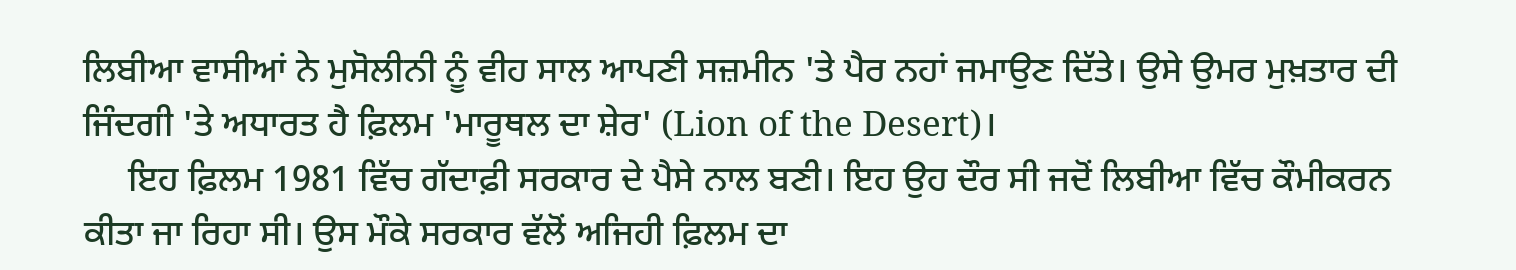ਲਿਬੀਆ ਵਾਸੀਆਂ ਨੇ ਮੁਸੋਲੀਨੀ ਨੂੰ ਵੀਹ ਸਾਲ ਆਪਣੀ ਸਜ਼ਮੀਨ 'ਤੇ ਪੈਰ ਨਹਾਂ ਜਮਾਉਣ ਦਿੱਤੇ। ਉਸੇ ਉਮਰ ਮੁਖ਼ਤਾਰ ਦੀ ਜਿੰਦਗੀ 'ਤੇ ਅਧਾਰਤ ਹੈ ਫ਼ਿਲਮ 'ਮਾਰੂਥਲ ਦਾ ਸ਼ੇਰ' (Lion of the Desert)।
     ਇਹ ਫ਼ਿਲਮ 1981 ਵਿੱਚ ਗੱਦਾਫ਼ੀ ਸਰਕਾਰ ਦੇ ਪੈਸੇ ਨਾਲ ਬਣੀ। ਇਹ ਉਹ ਦੌਰ ਸੀ ਜਦੋਂ ਲਿਬੀਆ ਵਿੱਚ ਕੌਮੀਕਰਨ ਕੀਤਾ ਜਾ ਰਿਹਾ ਸੀ। ਉਸ ਮੌਕੇ ਸਰਕਾਰ ਵੱਲੋਂ ਅਜਿਹੀ ਫ਼ਿਲਮ ਦਾ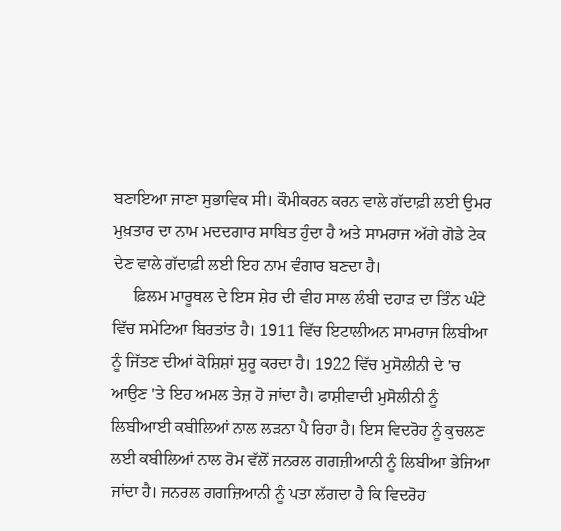ਬਣਾਇਆ ਜਾਣਾ ਸੁਭਾਵਿਕ ਸੀ। ਕੌਮੀਕਰਨ ਕਰਨ ਵਾਲੇ ਗੱਦਾਫ਼ੀ ਲਈ ਉਮਰ ਮੁਖ਼ਤਾਰ ਦਾ ਨਾਮ ਮਦਦਗਾਰ ਸਾਬਿਤ ਹੁੰਦਾ ਹੈ ਅਤੇ ਸਾਮਰਾਜ ਅੱਗੇ ਗੋਡੇ ਟੇਕ ਦੇਣ ਵਾਲੇ ਗੱਦਾਫ਼ੀ ਲਈ ਇਹ ਨਾਮ ਵੰਗਾਰ ਬਣਦਾ ਹੈ।
     ਫ਼ਿਲਮ ਮਾਰੂਥਲ ਦੇ ਇਸ ਸ਼ੇਰ ਦੀ ਵੀਹ ਸਾਲ ਲੰਬੀ ਦਹਾੜ ਦਾ ਤਿੰਨ ਘੰਟੇ ਵਿੱਚ ਸਮੇਟਿਆ ਬਿਰਤਾਂਤ ਹੈ। 1911 ਵਿੱਚ ਇਟਾਲੀਅਨ ਸਾਮਰਾਜ ਲਿਬੀਆ ਨੂੰ ਜਿੱਤਣ ਦੀਆਂ ਕੋਸ਼ਿਸ਼ਾਂ ਸ਼ੁਰੂ ਕਰਦਾ ਹੈ। 1922 ਵਿੱਚ ਮੁਸੋਲੀਨੀ ਦੇ 'ਚ ਆਉਣ 'ਤੇ ਇਹ ਅਮਲ ਤੇਜ਼ ਹੋ ਜਾਂਦਾ ਹੈ। ਫਾਸ਼ੀਵਾਦੀ ਮੁਸੋਲੀਨੀ ਨੂੰ ਲਿਬੀਆਈ ਕਬੀਲਿਆਂ ਨਾਲ ਲੜਨਾ ਪੈ ਰਿਹਾ ਹੈ। ਇਸ ਵਿਦਰੋਹ ਨੂੰ ਕੁਚਲਣ ਲਈ ਕਬੀਲਿਆਂ ਨਾਲ ਰੋਮ ਵੱਲੋਂ ਜਨਰਲ ਗਗਜ਼ੀਆਨੀ ਨੂੰ ਲਿਬੀਆ ਭੇਜਿਆ ਜਾਂਦਾ ਹੈ। ਜਨਰਲ ਗਗਜ਼ਿਆਨੀ ਨੂੰ ਪਤਾ ਲੱਗਦਾ ਹੈ ਕਿ ਵਿਦਰੋਹ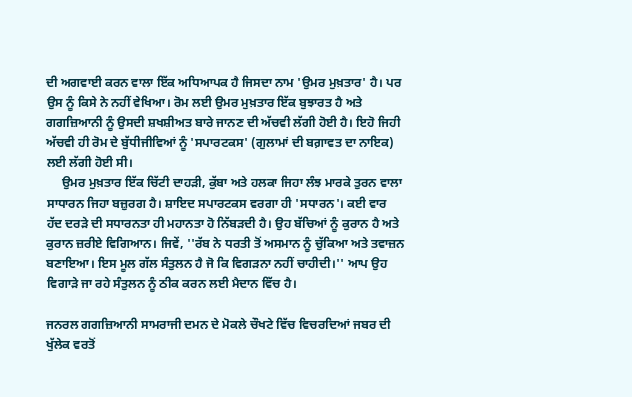ਦੀ ਅਗਵਾਈ ਕਰਨ ਵਾਲਾ ਇੱਕ ਅਧਿਆਪਕ ਹੈ ਜਿਸਦਾ ਨਾਮ 'ਉਮਰ ਮੁਖ਼ਤਾਰ' ਹੈ। ਪਰ ਉਸ ਨੂੰ ਕਿਸੇ ਨੇ ਨਹੀਂ ਵੇਖਿਆ। ਰੋਮ ਲਈ ਉਮਰ ਮੁਖ਼ਤਾਰ ਇੱਕ ਬੁਝਾਰਤ ਹੈ ਅਤੇ ਗਗਜ਼ਿਆਨੀ ਨੂੰ ਉਸਦੀ ਸ਼ਖਸ਼ੀਅਤ ਬਾਰੇ ਜਾਨਣ ਦੀ ਅੱਚਵੀ ਲੱਗੀ ਹੋਈ ਹੈ। ਇਹੋ ਜਿਹੀ ਅੱਚਵੀ ਹੀ ਰੋਮ ਦੇ ਬੁੱਧੀਜੀਵਿਆਂ ਨੂੰ 'ਸਪਾਰਟਕਸ' (ਗੁਲਾਮਾਂ ਦੀ ਬਗ਼ਾਵਤ ਦਾ ਨਾਇਕ) ਲਈ ਲੱਗੀ ਹੋਈ ਸੀ।
     ਉਮਰ ਮੁਖ਼ਤਾਰ ਇੱਕ ਚਿੱਟੀ ਦਾਹੜੀ, ਕੁੱਬਾ ਅਤੇ ਹਲਕਾ ਜਿਹਾ ਲੰਝ ਮਾਰਕੇ ਤੁਰਨ ਵਾਲਾ ਸਾਧਾਰਨ ਜਿਹਾ ਬਜ਼ੁਰਗ ਹੈ। ਸ਼ਾਇਦ ਸਪਾਰਟਕਸ ਵਰਗਾ ਹੀ 'ਸਧਾਰਨ'। ਕਈ ਵਾਰ ਹੱਦ ਦਰੜੇ ਦੀ ਸਧਾਰਨਤਾ ਹੀ ਮਹਾਨਤਾ ਹੋ ਨਿੱਬੜਦੀ ਹੈ। ਉਹ ਬੱਚਿਆਂ ਨੂੰ ਕੁਰਾਨ ਹੈ ਅਤੇ ਕੁਰਾਨ ਜ਼ਰੀਏ ਵਿਗਿਆਨ। ਜਿਵੇਂ, ''ਰੱਬ ਨੇ ਧਰਤੀ ਤੋਂ ਅਸਮਾਨ ਨੂੰ ਚੁੱਕਿਆ ਅਤੇ ਤਵਾਜ਼ਨ ਬਣਾਇਆ। ਇਸ ਮੂਲ ਗੱਲ ਸੰਤੁਲਨ ਹੈ ਜੋ ਕਿ ਵਿਗੜਨਾ ਨਹੀਂ ਚਾਹੀਦੀ।'' ਆਪ ਉਹ ਵਿਗਾੜੇ ਜਾ ਰਹੇ ਸੰਤੁਲਨ ਨੂੰ ਠੀਕ ਕਰਨ ਲਈ ਮੈਦਾਨ ਵਿੱਚ ਹੈ।

ਜਨਰਲ ਗਗਜ਼ਿਆਨੀ ਸਾਮਰਾਜੀ ਦਮਨ ਦੇ ਮੋਕਲੇ ਚੌਖਟੇ ਵਿੱਚ ਵਿਚਰਦਿਆਂ ਜਬਰ ਦੀ ਖੁੱਲੇਕ ਵਰਤੋਂ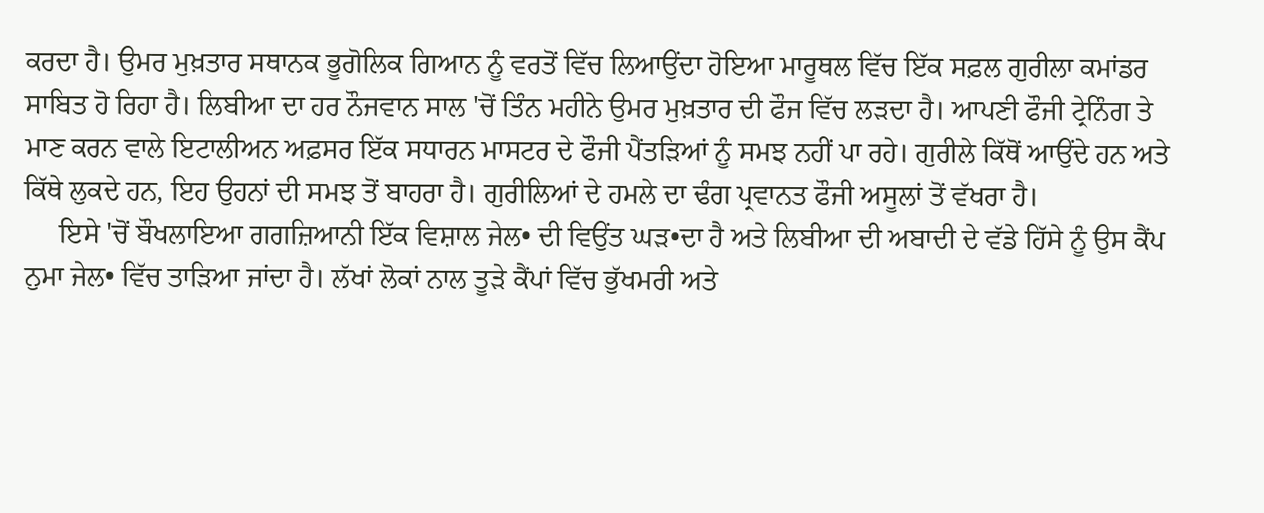ਕਰਦਾ ਹੈ। ਉਮਰ ਮੁਖ਼ਤਾਰ ਸਥਾਨਕ ਭੂਗੋਲਿਕ ਗਿਆਨ ਨੂੰ ਵਰਤੋਂ ਵਿੱਚ ਲਿਆਉਂਦਾ ਹੋਇਆ ਮਾਰੂਥਲ ਵਿੱਚ ਇੱਕ ਸਫ਼ਲ ਗੁਰੀਲਾ ਕਮਾਂਡਰ ਸਾਬਿਤ ਹੋ ਰਿਹਾ ਹੈ। ਲਿਬੀਆ ਦਾ ਹਰ ਨੌਜਵਾਨ ਸਾਲ 'ਚੋਂ ਤਿੰਨ ਮਹੀਨੇ ਉਮਰ ਮੁਖ਼ਤਾਰ ਦੀ ਫੌਜ ਵਿੱਚ ਲੜਦਾ ਹੈ। ਆਪਣੀ ਫੌਜੀ ਟ੍ਰੇਨਿੰਗ ਤੇ ਮਾਣ ਕਰਨ ਵਾਲੇ ਇਟਾਲੀਅਨ ਅਫ਼ਸਰ ਇੱਕ ਸਧਾਰਨ ਮਾਸਟਰ ਦੇ ਫੌਜੀ ਪੈਂਤੜਿਆਂ ਨੂੰ ਸਮਝ ਨਹੀਂ ਪਾ ਰਹੇ। ਗੁਰੀਲੇ ਕਿੱਥੋਂ ਆਉਂਦੇ ਹਨ ਅਤੇ ਕਿੱਥੇ ਲੁਕਦੇ ਹਨ, ਇਹ ਉਹਨਾਂ ਦੀ ਸਮਝ ਤੋਂ ਬਾਹਰਾ ਹੈ। ਗੁਰੀਲਿਆਂ ਦੇ ਹਮਲੇ ਦਾ ਢੰਗ ਪ੍ਰਵਾਨਤ ਫੌਜੀ ਅਸੂਲਾਂ ਤੋਂ ਵੱਖਰਾ ਹੈ।
     ਇਸੇ 'ਚੋਂ ਬੌਖਲਾਇਆ ਗਗਜ਼ਿਆਨੀ ਇੱਕ ਵਿਸ਼ਾਲ ਜੇਲ• ਦੀ ਵਿਉਂਤ ਘੜ•ਦਾ ਹੈ ਅਤੇ ਲਿਬੀਆ ਦੀ ਅਬਾਦੀ ਦੇ ਵੱਡੇ ਹਿੱਸੇ ਨੂੰ ਉਸ ਕੈਂਪ ਨੁਮਾ ਜੇਲ• ਵਿੱਚ ਤਾੜਿਆ ਜਾਂਦਾ ਹੈ। ਲੱਖਾਂ ਲੋਕਾਂ ਨਾਲ ਤੂੜੇ ਕੈਂਪਾਂ ਵਿੱਚ ਭੁੱਖਮਰੀ ਅਤੇ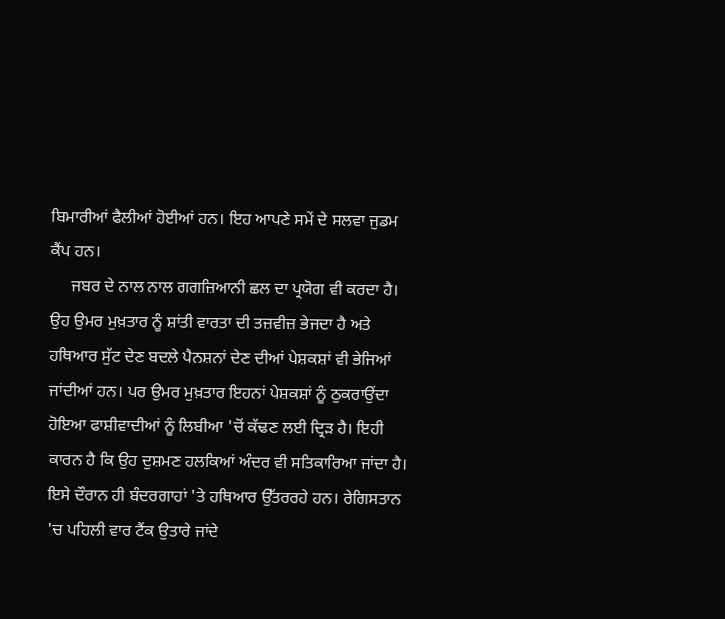ਬਿਮਾਰੀਆਂ ਫੈਲੀਆਂ ਹੋਈਆਂ ਹਨ। ਇਹ ਆਪਣੇ ਸਮੇਂ ਦੇ ਸਲਵਾ ਜੁਡਮ ਕੈਂਪ ਹਨ।
     ਜਬਰ ਦੇ ਨਾਲ ਨਾਲ ਗਗਜ਼ਿਆਨੀ ਛਲ ਦਾ ਪ੍ਰਯੋਗ ਵੀ ਕਰਦਾ ਹੈ। ਉਹ ਉਮਰ ਮੁਖ਼ਤਾਰ ਨੂੰ ਸ਼ਾਂਤੀ ਵਾਰਤਾ ਦੀ ਤਜ਼ਵੀਜ਼ ਭੇਜਦਾ ਹੈ ਅਤੇ ਹਥਿਆਰ ਸੁੱਟ ਦੇਣ ਬਦਲੇ ਪੈਨਸ਼ਨਾਂ ਦੇਣ ਦੀਆਂ ਪੇਸ਼ਕਸ਼ਾਂ ਵੀ ਭੇਜਿਆਂ ਜਾਂਦੀਆਂ ਹਨ। ਪਰ ਉਮਰ ਮੁਖ਼ਤਾਰ ਇਹਨਾਂ ਪੇਸ਼ਕਸ਼ਾਂ ਨੂੰ ਠੁਕਰਾਉਂਦਾ ਹੋਇਆ ਫਾਸ਼ੀਵਾਦੀਆਂ ਨੂੰ ਲਿਬੀਆ 'ਚੋਂ ਕੱਢਣ ਲਈ ਦ੍ਰਿੜ ਹੈ। ਇਹੀ ਕਾਰਨ ਹੈ ਕਿ ਉਹ ਦੁਸ਼ਮਣ ਹਲਕਿਆਂ ਅੰਦਰ ਵੀ ਸਤਿਕਾਰਿਆ ਜਾਂਦਾ ਹੈ। ਇਸੇ ਦੌਰਾਨ ਹੀ ਬੰਦਰਗਾਹਾਂ 'ਤੇ ਹਥਿਆਰ ਉੱਤਰਰਹੇ ਹਨ। ਰੇਗਿਸਤਾਨ 'ਚ ਪਹਿਲੀ ਵਾਰ ਟੈਂਕ ਉਤਾਰੇ ਜਾਂਦੇ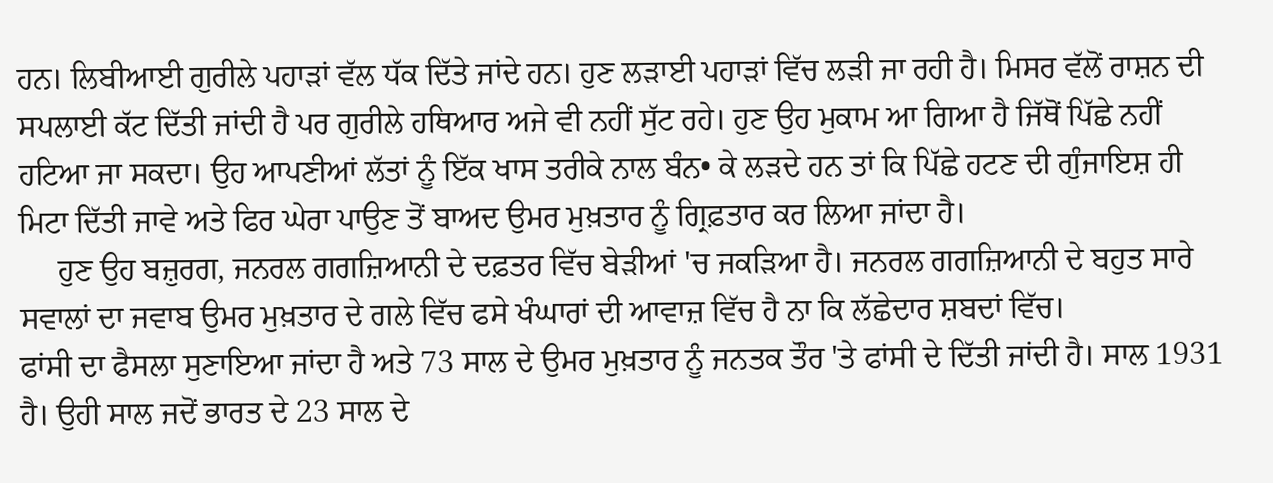ਹਨ। ਲਿਬੀਆਈ ਗੁਰੀਲੇ ਪਹਾੜਾਂ ਵੱਲ ਧੱਕ ਦਿੱਤੇ ਜਾਂਦੇ ਹਨ। ਹੁਣ ਲੜਾਈ ਪਹਾੜਾਂ ਵਿੱਚ ਲੜੀ ਜਾ ਰਹੀ ਹੈ। ਮਿਸਰ ਵੱਲੋਂ ਰਾਸ਼ਨ ਦੀ ਸਪਲਾਈ ਕੱਟ ਦਿੱਤੀ ਜਾਂਦੀ ਹੈ ਪਰ ਗੁਰੀਲੇ ਹਥਿਆਰ ਅਜੇ ਵੀ ਨਹੀਂ ਸੁੱਟ ਰਹੇ। ਹੁਣ ਉਹ ਮੁਕਾਮ ਆ ਗਿਆ ਹੈ ਜਿੱਥੋਂ ਪਿੱਛੇ ਨਹੀਂ ਹਟਿਆ ਜਾ ਸਕਦਾ। ਉਹ ਆਪਣੀਆਂ ਲੱਤਾਂ ਨੂੰ ਇੱਕ ਖਾਸ ਤਰੀਕੇ ਨਾਲ ਬੰਨ• ਕੇ ਲੜਦੇ ਹਨ ਤਾਂ ਕਿ ਪਿੱਛੇ ਹਟਣ ਦੀ ਗੁੰਜਾਇਸ਼ ਹੀ ਮਿਟਾ ਦਿੱਤੀ ਜਾਵੇ ਅਤੇ ਫਿਰ ਘੇਰਾ ਪਾਉਣ ਤੋਂ ਬਾਅਦ ਉਮਰ ਮੁਖ਼ਤਾਰ ਨੂੰ ਗ੍ਰਿਫ਼ਤਾਰ ਕਰ ਲਿਆ ਜਾਂਦਾ ਹੈ।
     ਹੁਣ ਉਹ ਬਜ਼ੁਰਗ, ਜਨਰਲ ਗਗਜ਼ਿਆਨੀ ਦੇ ਦਫ਼ਤਰ ਵਿੱਚ ਬੇੜੀਆਂ 'ਚ ਜਕੜਿਆ ਹੈ। ਜਨਰਲ ਗਗਜ਼ਿਆਨੀ ਦੇ ਬਹੁਤ ਸਾਰੇ ਸਵਾਲਾਂ ਦਾ ਜਵਾਬ ਉਮਰ ਮੁਖ਼ਤਾਰ ਦੇ ਗਲੇ ਵਿੱਚ ਫਸੇ ਖੰਘਾਰਾਂ ਦੀ ਆਵਾਜ਼ ਵਿੱਚ ਹੈ ਨਾ ਕਿ ਲੱਛੇਦਾਰ ਸ਼ਬਦਾਂ ਵਿੱਚ।
ਫਾਂਸੀ ਦਾ ਫੈਸਲਾ ਸੁਣਾਇਆ ਜਾਂਦਾ ਹੈ ਅਤੇ 73 ਸਾਲ ਦੇ ਉਮਰ ਮੁਖ਼ਤਾਰ ਨੂੰ ਜਨਤਕ ਤੌਰ 'ਤੇ ਫਾਂਸੀ ਦੇ ਦਿੱਤੀ ਜਾਂਦੀ ਹੈ। ਸਾਲ 1931 ਹੈ। ਉਹੀ ਸਾਲ ਜਦੋਂ ਭਾਰਤ ਦੇ 23 ਸਾਲ ਦੇ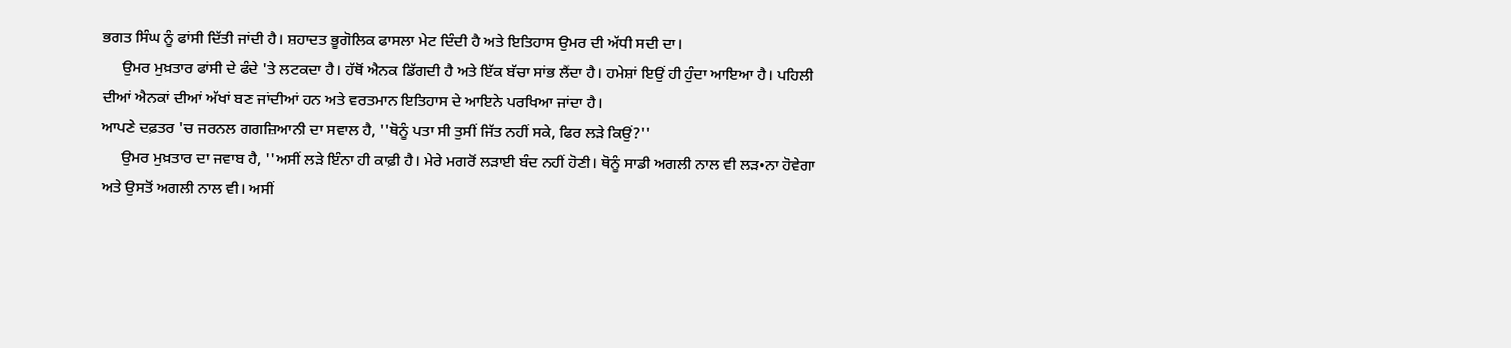ਭਗਤ ਸਿੰਘ ਨੂੰ ਫਾਂਸੀ ਦਿੱਤੀ ਜਾਂਦੀ ਹੈ। ਸ਼ਹਾਦਤ ਭੂਗੋਲਿਕ ਫਾਸਲਾ ਮੇਟ ਦਿੰਦੀ ਹੈ ਅਤੇ ਇਤਿਹਾਸ ਉਮਰ ਦੀ ਅੱਧੀ ਸਦੀ ਦਾ।
     ਉਮਰ ਮੁਖ਼ਤਾਰ ਫਾਂਸੀ ਦੇ ਫੰਦੇ 'ਤੇ ਲਟਕਦਾ ਹੈ। ਹੱਥੋਂ ਐਨਕ ਡਿੱਗਦੀ ਹੈ ਅਤੇ ਇੱਕ ਬੱਚਾ ਸਾਂਭ ਲੈਂਦਾ ਹੈ। ਹਮੇਸ਼ਾਂ ਇਉਂ ਹੀ ਹੁੰਦਾ ਆਇਆ ਹੈ। ਪਹਿਲੀ ਦੀਆਂ ਐਨਕਾਂ ਦੀਆਂ ਅੱਖਾਂ ਬਣ ਜਾਂਦੀਆਂ ਹਨ ਅਤੇ ਵਰਤਮਾਨ ਇਤਿਹਾਸ ਦੇ ਆਇਨੇ ਪਰਖਿਆ ਜਾਂਦਾ ਹੈ।
ਆਪਣੇ ਦਫ਼ਤਰ 'ਚ ਜਰਨਲ ਗਗਜ਼ਿਆਨੀ ਦਾ ਸਵਾਲ ਹੈ, ''ਥੋਨੂੰ ਪਤਾ ਸੀ ਤੁਸੀਂ ਜਿੱਤ ਨਹੀਂ ਸਕੇ, ਫਿਰ ਲੜੇ ਕਿਉਂ?''
     ਉਮਰ ਮੁਖ਼ਤਾਰ ਦਾ ਜਵਾਬ ਹੈ, ''ਅਸੀਂ ਲੜੇ ਇੰਨਾ ਹੀ ਕਾਫ਼ੀ ਹੈ। ਮੇਰੇ ਮਗਰੋਂ ਲੜਾਈ ਬੰਦ ਨਹੀਂ ਹੋਣੀ। ਥੋਨੂੰ ਸਾਡੀ ਅਗਲੀ ਨਾਲ ਵੀ ਲੜ•ਨਾ ਹੋਵੇਗਾ ਅਤੇ ਉਸਤੋਂ ਅਗਲੀ ਨਾਲ ਵੀ। ਅਸੀਂ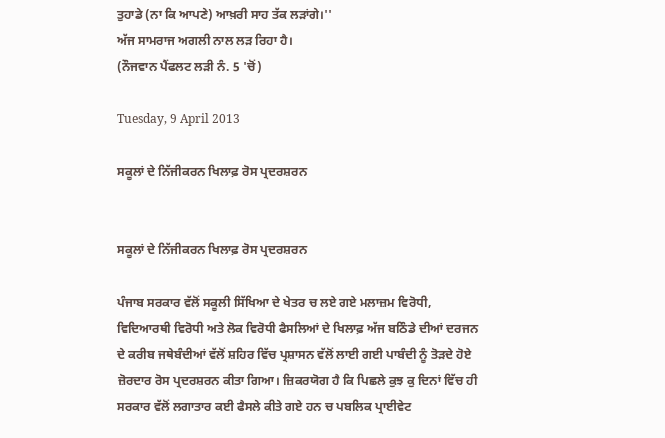ਤੁਹਾਡੇ (ਨਾ ਕਿ ਆਪਣੇ) ਆਖ਼ਰੀ ਸਾਹ ਤੱਕ ਲੜਾਂਗੇ।''
ਅੱਜ ਸਾਮਰਾਜ ਅਗਲੀ ਨਾਲ ਲੜ ਰਿਹਾ ਹੈ।
(ਨੌਜਵਾਨ ਪੈਂਫਲਟ ਲੜੀ ਨੰ. 5 'ਚੋਂ)

Tuesday, 9 April 2013

ਸਕੂਲਾਂ ਦੇ ਨਿੱਜੀਕਰਨ ਖਿਲਾਫ਼ ਰੋਸ ਪ੍ਰਦਰਸ਼ਰਨ


ਸਕੂਲਾਂ ਦੇ ਨਿੱਜੀਕਰਨ ਖਿਲਾਫ਼ ਰੋਸ ਪ੍ਰਦਰਸ਼ਰਨ

ਪੰਜਾਬ ਸਰਕਾਰ ਵੱਲੋਂ ਸਕੂਲੀ ਸਿੱਖਿਆ ਦੇ ਖੇਤਰ ਚ ਲਏ ਗਏ ਮਲਾਜ਼ਮ ਵਿਰੋਧੀ, ਵਿਦਿਆਰਥੀ ਵਿਰੋਧੀ ਅਤੇ ਲੋਕ ਵਿਰੋਧੀ ਫੈਸਲਿਆਂ ਦੇ ਖਿਲਾਫ਼ ਅੱਜ ਬਠਿੰਡੇ ਦੀਆਂ ਦਰਜਨ ਦੇ ਕਰੀਬ ਜਥੇਬੰਦੀਆਂ ਵੱਲੋਂ ਸ਼ਹਿਰ ਵਿੱਚ ਪ੍ਰਸ਼ਾਸਨ ਵੱਲੋਂ ਲਾਈ ਗਈ ਪਾਬੰਦੀ ਨੂੰ ਤੋੜਦੇ ਹੋਏ ਜ਼ੋਰਦਾਰ ਰੋਸ ਪ੍ਰਦਰਸ਼ਰਨ ਕੀਤਾ ਗਿਆ। ਜ਼ਿਕਰਯੋਗ ਹੈ ਕਿ ਪਿਛਲੇ ਕੁਝ ਕੁ ਦਿਨਾਂ ਵਿੱਚ ਹੀ ਸਰਕਾਰ ਵੱਲੋਂ ਲਗਾਤਾਰ ਕਈ ਫੈਸਲੇ ਕੀਤੇ ਗਏ ਹਨ ਚ ਪਬਲਿਕ ਪ੍ਰਾਈਵੇਟ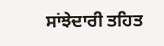ਸਾਂਝੇਦਾਰੀ ਤਹਿਤ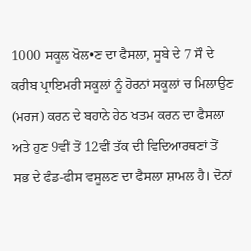1000 ਸਕੂਲ ਖੋਲ•ਣ ਦਾ ਫੈਸਲਾ, ਸੂਬੇ ਦੇ 7 ਸੌ ਦੇ ਕਰੀਬ ਪ੍ਰਾਇਮਰੀ ਸਕੂਲਾਂ ਨੂੰ ਹੋਰਨਾਂ ਸਕੂਲਾਂ ਚ ਮਿਲਾਉਣ (ਮਰਜ) ਕਰਨ ਦੇ ਬਹਾਨੇ ਹੇਠ ਖਤਮ ਕਰਨ ਦਾ ਫੈਸਲਾ ਅਤੇ ਹੁਣ 9ਵੀਂ ਤੋਂ 12ਵੀਂ ਤੱਕ ਦੀ ਵਿਦਿਆਰਥਣਾਂ ਤੋਂ ਸਭ ਦੇ ਫੰਡ-ਫੀਸ ਵਸੂਲਣ ਦਾ ਫੈਸਲਾ ਸ਼ਾਮਲ ਹੈ। ਦੋਨਾਂ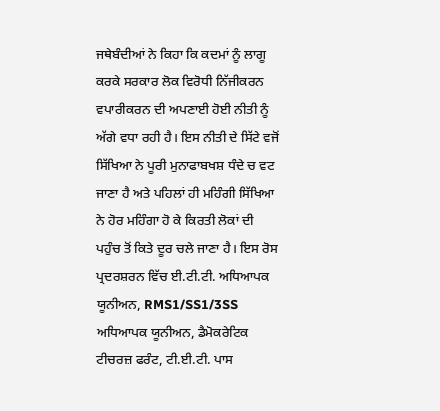ਜਥੇਬੰਦੀਆਂ ਨੇ ਕਿਹਾ ਕਿ ਕਦਮਾਂ ਨੂੰ ਲਾਗੂ ਕਰਕੇ ਸਰਕਾਰ ਲੋਕ ਵਿਰੋਧੀ ਨਿੱਜੀਕਰਨ ਵਪਾਰੀਕਰਨ ਦੀ ਅਪਣਾਈ ਹੋਈ ਨੀਤੀ ਨੂੰ ਅੱਗੇ ਵਧਾ ਰਹੀ ਹੈ। ਇਸ ਨੀਤੀ ਦੇ ਸਿੱਟੇ ਵਜੋਂ ਸਿੱਖਿਆ ਨੇ ਪੂਰੀ ਮੁਨਾਫਾਬਖਸ਼ ਧੰਦੇ ਚ ਵਟ  ਜਾਣਾ ਹੈ ਅਤੇ ਪਹਿਲਾਂ ਹੀ ਮਹਿੰਗੀ ਸਿੱਖਿਆ ਨੇ ਹੋਰ ਮਹਿੰਗਾ ਹੋ ਕੇ ਕਿਰਤੀ ਲੋਕਾਂ ਦੀ ਪਹੁੰਚ ਤੋਂ ਕਿਤੇ ਦੂਰ ਚਲੇ ਜਾਣਾ ਹੈ। ਇਸ ਰੋਸ ਪ੍ਰਦਰਸ਼ਰਨ ਵਿੱਚ ਈ.ਟੀ.ਟੀ. ਅਧਿਆਪਕ ਯੂਨੀਅਨ, RMS1/SS1/3SS ਅਧਿਆਪਕ ਯੂਨੀਅਨ, ਡੈਮੋਕਰੇਟਿਕ ਟੀਚਰਜ਼ ਫਰੰਟ, ਟੀ.ਈ.ਟੀ. ਪਾਸ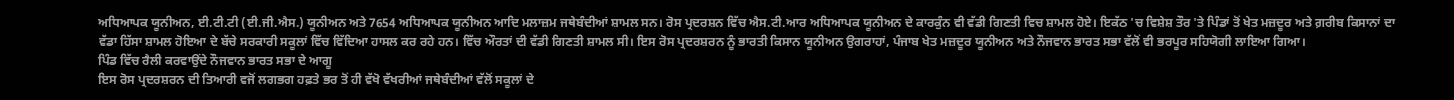ਅਧਿਆਪਕ ਯੂਨੀਅਨ, ਈ.ਟੀ.ਟੀ (ਈ.ਜੀ.ਐਸ.) ਯੂਨੀਅਨ ਅਤੇ 7654 ਅਧਿਆਪਕ ਯੂਨੀਅਨ ਆਦਿ ਮਲਾਜ਼ਮ ਜਥੇਬੰਦੀਆਂ ਸ਼ਾਮਲ ਸਨ। ਰੋਸ ਪ੍ਰਦਰਸ਼ਨ ਵਿੱਚ ਐਸ.ਟੀ.ਆਰ ਅਧਿਆਪਕ ਯੂਨੀਅਨ ਦੇ ਕਾਰਕੁੰਨ ਵੀ ਵੱਡੀ ਗਿਣਤੀ ਵਿਚ ਸ਼ਾਮਲ ਹੋਏ। ਇਕੱਠ 'ਚ ਵਿਸ਼ੇਸ਼ ਤੌਰ 'ਤੇ ਪਿੰਡਾਂ ਤੋਂ ਖੇਤ ਮਜ਼ਦੂਰ ਅਤੇ ਗ਼ਰੀਬ ਕਿਸਾਨਾਂ ਦਾ ਵੱਡਾ ਹਿੱਸਾ ਸ਼ਾਮਲ ਹੋਇਆ ਦੇ ਬੱਚੇ ਸਰਕਾਰੀ ਸਕੂਲਾਂ ਵਿੱਚ ਵਿੱਦਿਆ ਹਾਸਲ ਕਰ ਰਹੇ ਹਨ। ਵਿੱਚ ਔਰਤਾਂ ਦੀ ਵੱਡੀ ਗਿਣਤੀ ਸ਼ਾਮਲ ਸੀ। ਇਸ ਰੋਸ ਪ੍ਰਦਰਸ਼ਰਨ ਨੂੰ ਭਾਰਤੀ ਕਿਸਾਨ ਯੂਨੀਅਨ ਉਗਰਾਹਾਂ, ਪੰਜਾਬ ਖੇਤ ਮਜ਼ਦੂਰ ਯੂਨੀਅਨ ਅਤੇ ਨੌਜਵਾਨ ਭਾਰਤ ਸਭਾ ਵੱਲੋਂ ਵੀ ਭਰਪੂਰ ਸਹਿਯੋਗੀ ਲਾਇਆ ਗਿਆ।
ਪਿੰਡ ਵਿੱਚ ਰੈਲੀ ਕਰਵਾਉਂਦੇ ਨੌਜਵਾਨ ਭਾਰਤ ਸਭਾ ਦੇ ਆਗੂ
ਇਸ ਰੋਸ ਪ੍ਰਦਰਸ਼ਰਨ ਦੀ ਤਿਆਰੀ ਵਜੋਂ ਲਗਭਗ ਹਫ਼ਤੇ ਭਰ ਤੋਂ ਹੀ ਵੱਖੋ ਵੱਖਰੀਆਂ ਜਥੇਬੰਦੀਆਂ ਵੱਲੋਂ ਸਕੂਲਾਂ ਦੇ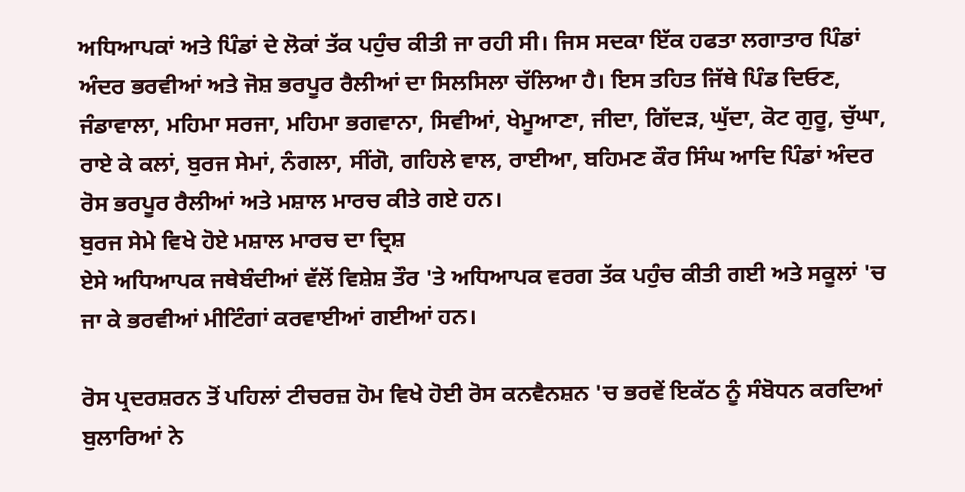ਅਧਿਆਪਕਾਂ ਅਤੇ ਪਿੰਡਾਂ ਦੇ ਲੋਕਾਂ ਤੱਕ ਪਹੁੰਚ ਕੀਤੀ ਜਾ ਰਹੀ ਸੀ। ਜਿਸ ਸਦਕਾ ਇੱਕ ਹਫਤਾ ਲਗਾਤਾਰ ਪਿੰਡਾਂ ਅੰਦਰ ਭਰਵੀਆਂ ਅਤੇ ਜੋਸ਼ ਭਰਪੂਰ ਰੈਲੀਆਂ ਦਾ ਸਿਲਸਿਲਾ ਚੱਲਿਆ ਹੈ। ਇਸ ਤਹਿਤ ਜਿੱਥੇ ਪਿੰਡ ਦਿਓਣ, ਜੰਡਾਵਾਲਾ, ਮਹਿਮਾ ਸਰਜਾ, ਮਹਿਮਾ ਭਗਵਾਨਾ, ਸਿਵੀਆਂ, ਖੇਮੂਆਣਾ, ਜੀਦਾ, ਗਿੱਦੜ, ਘੁੱਦਾ, ਕੋਟ ਗੁਰੂ, ਚੁੱਘਾ, ਰਾਏ ਕੇ ਕਲਾਂ, ਬੁਰਜ ਸੇਮਾਂ, ਨੰਗਲਾ, ਸੀਂਗੋ, ਗਹਿਲੇ ਵਾਲ, ਰਾਈਆ, ਬਹਿਮਣ ਕੌਰ ਸਿੰਘ ਆਦਿ ਪਿੰਡਾਂ ਅੰਦਰ ਰੋਸ ਭਰਪੂਰ ਰੈਲੀਆਂ ਅਤੇ ਮਸ਼ਾਲ ਮਾਰਚ ਕੀਤੇ ਗਏ ਹਨ।
ਬੁਰਜ ਸੇਮੇ ਵਿਖੇ ਹੋਏ ਮਸ਼ਾਲ ਮਾਰਚ ਦਾ ਦ੍ਰਿਸ਼
ਏਸੇ ਅਧਿਆਪਕ ਜਥੇਬੰਦੀਆਂ ਵੱਲੋਂ ਵਿਸ਼ੇਸ਼ ਤੌਰ 'ਤੇ ਅਧਿਆਪਕ ਵਰਗ ਤੱਕ ਪਹੁੰਚ ਕੀਤੀ ਗਈ ਅਤੇ ਸਕੂਲਾਂ 'ਚ ਜਾ ਕੇ ਭਰਵੀਆਂ ਮੀਟਿੰਗਾਂ ਕਰਵਾਈਆਂ ਗਈਆਂ ਹਨ।

ਰੋਸ ਪ੍ਰਦਰਸ਼ਰਨ ਤੋਂ ਪਹਿਲਾਂ ਟੀਚਰਜ਼ ਹੋਮ ਵਿਖੇ ਹੋਈ ਰੋਸ ਕਨਵੈਨਸ਼ਨ 'ਚ ਭਰਵੇਂ ਇਕੱਠ ਨੂੰ ਸੰਬੋਧਨ ਕਰਦਿਆਂ ਬੁਲਾਰਿਆਂ ਨੇ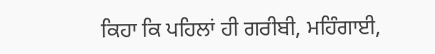ਕਿਹਾ ਕਿ ਪਹਿਲਾਂ ਹੀ ਗਰੀਬੀ, ਮਹਿੰਗਾਈ,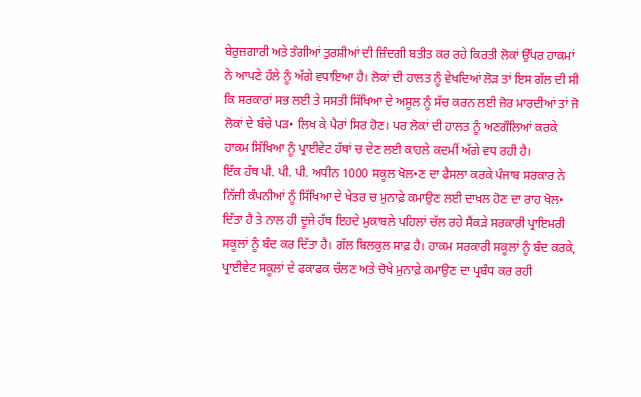ਬੇਰੁਜ਼ਗਾਰੀ ਅਤੇ ਤੰਗੀਆਂ ਤੁਰਸ਼ੀਆਂ ਦੀ ਜ਼ਿੰਦਗੀ ਬਤੀਤ ਕਰ ਰਹੇ ਕਿਰਤੀ ਲੋਕਾਂ ਉੱਪਰ ਹਾਕਮਾਂ ਨੇ ਆਪਣੇ ਹੱਲੇ ਨੂੰ ਅੱਗੇ ਵਧਾਇਆ ਹੈ। ਲੋਕਾਂ ਦੀ ਹਾਲਤ ਨੂੰ ਵੇਖਦਿਆਂ ਲੋੜ ਤਾਂ ਇਸ ਗੱਲ ਦੀ ਸੀ ਕਿ ਸਰਕਾਰਾਂ ਸਭ ਲਈ ਤੇ ਸਸਤੀ ਸਿੱਖਿਆ ਦੇ ਅਸੂਲ ਨੂੰ ਸੱਚ ਕਰਨ ਲਈ ਜ਼ੋਰ ਮਾਰਦੀਆਂ ਤਾਂ ਜੋ ਲੋਕਾਂ ਦੇ ਬੱਚੇ ਪੜ• ਲਿਖ ਕੇ ਪੈਰਾਂ ਸਿਰ ਹੋਣ। ਪਰ ਲੋਕਾਂ ਦੀ ਹਾਲਤ ਨੂੰ ਅਣਗੌਲਿਆਂ ਕਰਕੇ ਹਾਕਮ ਸਿੱਖਿਆ ਨੂੰ ਪ੍ਰਾਈਵੇਟ ਹੱਥਾਂ ਚ ਦੇਣ ਲਈ ਕਾਹਲੇ ਕਦਮੀਂ ਅੱਗੇ ਵਧ ਰਹੀ ਹੈ।
ਇੱਕ ਹੱਥ ਪੀ. ਪੀ. ਪੀ. ਅਧੀਨ 1000 ਸਕੂਲ ਖੋਲ•ਣ ਦਾ ਫੈਸਲਾ ਕਰਕੇ ਪੰਜਾਬ ਸਰਕਾਰ ਨੇ ਨਿੱਜੀ ਕੰਪਨੀਆਂ ਨੂੰ ਸਿੱਖਿਆ ਦੇ ਖੇਤਰ ਚ ਮੁਨਾਫ਼ੇ ਕਮਾਉਣ ਲਈ ਦਾਖ਼ਲ ਹੋਣ ਦਾ ਰਾਹ ਖੋਲ• ਦਿੱਤਾ ਹੈ ਤੇ ਨਾਲ ਹੀ ਦੂਜੇ ਹੱਥ ਇਹਦੇ ਮੁਕਾਬਲੇ ਪਹਿਲਾਂ ਚੱਲ ਰਹੇ ਸੈਂਕੜੇ ਸਰਕਾਰੀ ਪ੍ਰਾਇਮਰੀ ਸਕੂਲਾਂ ਨੂੰ ਬੰਦ ਕਰ ਦਿੱਤਾ ਹੈ। ਗੱਲ ਬਿਲਕੁਲ ਸਾਫ਼ ਹੈ। ਹਾਕਮ ਸਰਕਾਰੀ ਸਕੂਲਾਂ ਨੂੰ ਬੰਦ ਕਰਕੇ, ਪ੍ਰਾਈਵੇਟ ਸਕੂਲਾਂ ਦੇ ਫਕਾਫਕ ਚੱਲਣ ਅਤੇ ਚੋਖੇ ਮੁਨਾਫ਼ੇ ਕਮਾਉਣ ਦਾ ਪ੍ਰਬੰਧ ਕਰ ਰਹੀ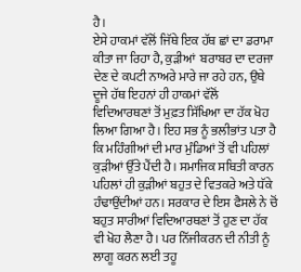ਹੈ।
ਏਸੇ ਹਾਕਮਾਂ ਵੱਲੋਂ ਜਿੱਥੇ ਇਕ ਹੱਥ ਛਾਂ ਦਾ ਡਰਾਮਾ ਕੀਤਾ ਜਾ ਰਿਹਾ ਹੈ, ਕੁੜੀਆਂ  ਬਰਾਬਰ ਦਾ ਦਰਜਾ ਦੇਣ ਦੇ ਕਪਟੀ ਨਾਅਰੇ ਮਾਰੇ ਜਾ ਰਹੇ ਹਨ, ਉਥੇ ਦੂਜੇ ਹੱਥ ਇਹਨਾਂ ਹੀ ਹਾਕਮਾਂ ਵੱਲੋਂ ਵਿਦਿਆਰਥਣਾਂ ਤੋਂ ਮੁਫ਼ਤ ਸਿੱਖਿਆ ਦਾ ਹੱਕ ਖੋਹ ਲਿਆ ਗਿਆ ਹੈ। ਇਹ ਸਭ ਨੂੰ ਭਲੀਭਾਂਤ ਪਤਾ ਹੈ ਕਿ ਮਹਿੰਗੀਆਂ ਦੀ ਮਾਰ ਮੁੰਡਿਆਂ ਤੋਂ ਵੀ ਪਹਿਲਾਂ ਕੁੜੀਆਂ ਉੱਤੇ ਪੈਂਦੀ ਹੈ। ਸਮਾਜਿਕ ਸਥਿਤੀ ਕਾਰਨ ਪਹਿਲਾਂ ਹੀ ਕੁੜੀਆਂ ਬਹੁਤ ਦੇ ਵਿਤਕਰੇ ਅਤੇ ਧੱਕੇ ਹੰਢਾਉਂਦੀਆਂ ਹਨ। ਸਰਕਾਰ ਦੇ ਇਸ ਫੈਸਲੇ ਨੇ ਚੋਂ ਬਹੁਤ ਸਾਰੀਆਂ ਵਿਦਿਆਰਥਣਾਂ ਤੋਂ ਹੁਣ ਦਾ ਹੱਕ ਵੀ ਖੋਹ ਲੈਣਾ ਹੈ। ਪਰ ਨਿੱਜੀਕਰਨ ਦੀ ਨੀਤੀ ਨੂੰ ਲਾਗੂ ਕਰਨ ਲਈ ਤਹੂ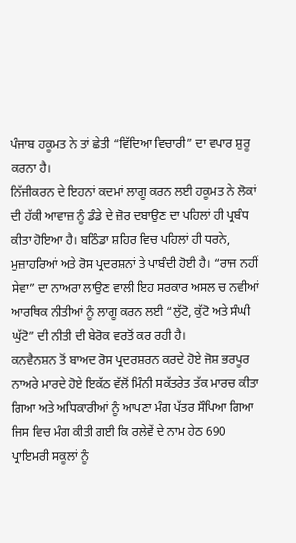ਪੰਜਾਬ ਹਕੂਮਤ ਨੇ ਤਾਂ ਛੇਤੀ “ਵਿੱਦਿਆ ਵਿਚਾਰੀ” ਦਾ ਵਪਾਰ ਸ਼ੁਰੂ ਕਰਨਾ ਹੈ।
ਨਿੱਜੀਕਰਨ ਦੇ ਇਹਨਾਂ ਕਦਮਾਂ ਲਾਗੂ ਕਰਨ ਲਈ ਹਕੂਮਤ ਨੇ ਲੋਕਾਂ ਦੀ ਹੱਕੀ ਆਵਾਜ਼ ਨੂੰ ਡੰਡੇ ਦੇ ਜ਼ੋਰ ਦਬਾਉਣ ਦਾ ਪਹਿਲਾਂ ਹੀ ਪ੍ਰਬੰਧ ਕੀਤਾ ਹੋਇਆ ਹੈ। ਬਠਿੰਡਾ ਸ਼ਹਿਰ ਵਿਚ ਪਹਿਲਾਂ ਹੀ ਧਰਨੇ, ਮੁਜ਼ਾਹਰਿਆਂ ਅਤੇ ਰੋਸ ਪ੍ਰਦਰਸ਼ਨਾਂ ਤੇ ਪਾਬੰਦੀ ਹੋਈ ਹੈ। “ਰਾਜ ਨਹੀਂ ਸੇਵਾ” ਦਾ ਨਾਅਰਾ ਲਾਉਣ ਵਾਲੀ ਇਹ ਸਰਕਾਰ ਅਸਲ ਚ ਨਵੀਆਂ ਆਰਥਿਕ ਨੀਤੀਆਂ ਨੂੰ ਲਾਗੂ ਕਰਨ ਲਈ “ਲੁੱਟੋ, ਕੁੱਟੋ ਅਤੇ ਸੰਘੀ ਘੁੱਟੋ” ਦੀ ਨੀਤੀ ਦੀ ਬੇਰੋਕ ਵਰਤੋਂ ਕਰ ਰਹੀ ਹੈ।
ਕਨਵੈਨਸ਼ਨ ਤੋਂ ਬਾਅਦ ਰੋਸ ਪ੍ਰਦਰਸ਼ਰਨ ਕਰਦੇ ਹੋਏ ਜੋਸ਼ ਭਰਪੂਰ ਨਾਅਰੇ ਮਾਰਦੇ ਹੋਏ ਇਕੱਠ ਵੱਲੋਂ ਮਿੰਨੀ ਸਕੱਤਰੇਤ ਤੱਕ ਮਾਰਚ ਕੀਤਾ ਗਿਆ ਅਤੇ ਅਧਿਕਾਰੀਆਂ ਨੂੰ ਆਪਣਾ ਮੰਗ ਪੱਤਰ ਸੌਪਿਆ ਗਿਆ ਜਿਸ ਵਿਚ ਮੰਗ ਕੀਤੀ ਗਈ ਕਿ ਰਲੇਵੇਂ ਦੇ ਨਾਮ ਹੇਠ 690 ਪ੍ਰਾਇਮਰੀ ਸਕੂਲਾਂ ਨੂੰ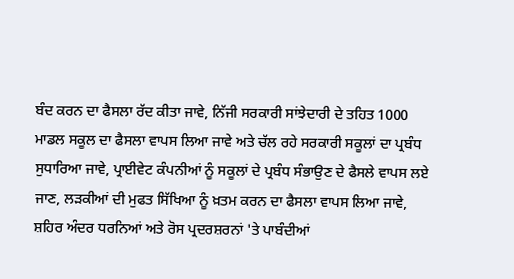ਬੰਦ ਕਰਨ ਦਾ ਫੈਸਲਾ ਰੱਦ ਕੀਤਾ ਜਾਵੇ, ਨਿੱਜੀ ਸਰਕਾਰੀ ਸਾਂਝੇਦਾਰੀ ਦੇ ਤਹਿਤ 1000 ਮਾਡਲ ਸਕੂਲ ਦਾ ਫੈਸਲਾ ਵਾਪਸ ਲਿਆ ਜਾਵੇ ਅਤੇ ਚੱਲ ਰਹੇ ਸਰਕਾਰੀ ਸਕੂਲਾਂ ਦਾ ਪ੍ਰਬੰਧ ਸੁਧਾਰਿਆ ਜਾਵੇ, ਪ੍ਰਾਈਵੇਟ ਕੰਪਨੀਆਂ ਨੂੰ ਸਕੂਲਾਂ ਦੇ ਪ੍ਰਬੰਧ ਸੰਭਾਉਣ ਦੇ ਫੈਸਲੇ ਵਾਪਸ ਲਏ ਜਾਣ, ਲੜਕੀਆਂ ਦੀ ਮੁਫਤ ਸਿੱਖਿਆ ਨੂੰ ਖ਼ਤਮ ਕਰਨ ਦਾ ਫੈਸਲਾ ਵਾਪਸ ਲਿਆ ਜਾਵੇ, ਸ਼ਹਿਰ ਅੰਦਰ ਧਰਨਿਆਂ ਅਤੇ ਰੋਸ ਪ੍ਰਦਰਸ਼ਰਨਾਂ 'ਤੇ ਪਾਬੰਦੀਆਂ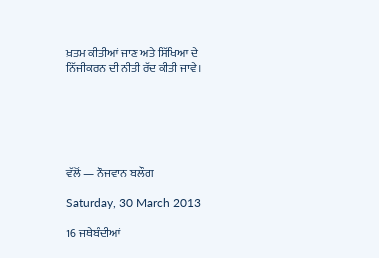ਖ਼ਤਮ ਕੀਤੀਆਂ ਜਾਣ ਅਤੇ ਸਿੱਖਿਆ ਦੇ ਨਿੱਜੀਕਰਨ ਦੀ ਨੀਤੀ ਰੱਦ ਕੀਤੀ ਜਾਵੇ।






ਵੱਲੋਂ — ਨੌਜਵਾਨ ਬਲੌਗ

Saturday, 30 March 2013

16 ਜਥੇਬੰਦੀਆਂ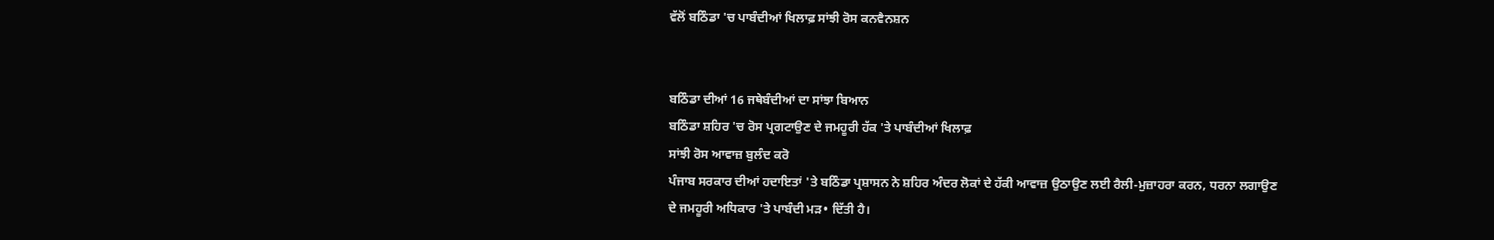ਵੱਲੋਂ ਬਠਿੰਡਾ 'ਚ ਪਾਬੰਦੀਆਂ ਖਿਲਾਫ਼ ਸਾਂਝੀ ਰੋਸ ਕਨਵੈਨਸ਼ਨ


ਬਠਿੰਡਾ ਦੀਆਂ 16 ਜਥੇਬੰਦੀਆਂ ਦਾ ਸਾਂਝਾ ਬਿਆਨ
ਬਠਿੰਡਾ ਸ਼ਹਿਰ 'ਚ ਰੋਸ ਪ੍ਰਗਟਾਉਣ ਦੇ ਜਮਹੂਰੀ ਹੱਕ 'ਤੇ ਪਾਬੰਦੀਆਂ ਖਿਲਾਫ਼
ਸਾਂਝੀ ਰੋਸ ਆਵਾਜ਼ ਬੁਲੰਦ ਕਰੋ
ਪੰਜਾਬ ਸਰਕਾਰ ਦੀਆਂ ਹਦਾਇਤਾਂ 'ਤੇ ਬਠਿੰਡਾ ਪ੍ਰਸ਼ਾਸਨ ਨੇ ਸ਼ਹਿਰ ਅੰਦਰ ਲੋਕਾਂ ਦੇ ਹੱਕੀ ਆਵਾਜ਼ ਉਠਾਉਣ ਲਈ ਰੈਲੀ-ਮੁਜ਼ਾਹਰਾ ਕਰਨ, ਧਰਨਾ ਲਗਾਉਣ ਦੇ ਜਮਹੂਰੀ ਅਧਿਕਾਰ 'ਤੇ ਪਾਬੰਦੀ ਮੜ• ਦਿੱਤੀ ਹੈ।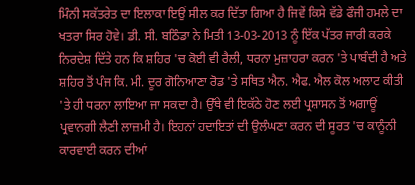ਮਿੰਨੀ ਸਕੱਤਰੇਤ ਦਾ ਇਲਾਕਾ ਇਉਂ ਸੀਲ ਕਰ ਦਿੱਤਾ ਗਿਆ ਹੈ ਜਿਵੇਂ ਕਿਸੇ ਵੱਡੇ ਫੌਜੀ ਹਮਲੇ ਦਾ ਖਤਰਾ ਸਿਰ ਹੋਵੇ। ਡੀ. ਸੀ. ਬਠਿੰਡਾ ਨੇ ਮਿਤੀ 13-03-2013 ਨੂੰ ਇੱਕ ਪੱਤਰ ਜਾਰੀ ਕਰਕੇ ਨਿਰਦੇਸ਼ ਦਿੱਤੇ ਹਨ ਕਿ ਸ਼ਹਿਰ 'ਚ ਕੋਈ ਵੀ ਰੈਲੀ, ਧਰਨਾ ਮੁਜ਼ਾਹਰਾ ਕਰਨ 'ਤੇ ਪਾਬੰਦੀ ਹੈ ਅਤੇ ਸ਼ਹਿਰ ਤੋਂ ਪੰਜ ਕਿ. ਮੀ. ਦੂਰ ਗੋਨਿਆਣਾ ਰੋਡ 'ਤੇ ਸਥਿਤ ਐਨ. ਐਫ. ਐਲ ਕੋਲ ਅਲਾਟ ਕੀਤੀ 'ਤੇ ਹੀ ਧਰਨਾ ਲਾਇਆ ਜਾ ਸਕਦਾ ਹੈ। ਉੱਥੇ ਵੀ ਇਕੱਠੇ ਹੋਣ ਲਈ ਪ੍ਰਸ਼ਾਸਨ ਤੋਂ ਅਗਾਊਂ ਪ੍ਰਵਾਨਗੀ ਲੈਣੀ ਲਾਜ਼ਮੀ ਹੈ। ਇਹਨਾਂ ਹਦਾਇਤਾਂ ਦੀ ਉਲੰਘਣਾ ਕਰਨ ਦੀ ਸੂਰਤ 'ਚ ਕਾਨੂੰਨੀ ਕਾਰਵਾਈ ਕਰਨ ਦੀਆਂ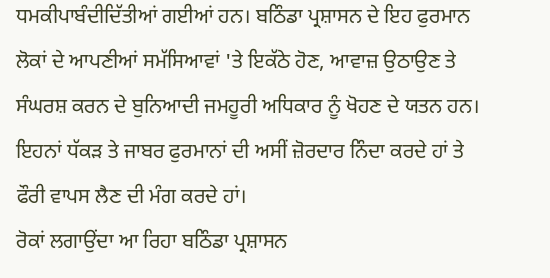ਧਮਕੀਪਾਬੰਦੀਦਿੱਤੀਆਂ ਗਈਆਂ ਹਨ। ਬਠਿੰਡਾ ਪ੍ਰਸ਼ਾਸਨ ਦੇ ਇਹ ਫੁਰਮਾਨ ਲੋਕਾਂ ਦੇ ਆਪਣੀਆਂ ਸਮੱਸਿਆਵਾਂ 'ਤੇ ਇਕੱਠੇ ਹੋਣ, ਆਵਾਜ਼ ਉਠਾਉਣ ਤੇ ਸੰਘਰਸ਼ ਕਰਨ ਦੇ ਬੁਨਿਆਦੀ ਜਮਹੂਰੀ ਅਧਿਕਾਰ ਨੂੰ ਖੋਹਣ ਦੇ ਯਤਨ ਹਨ। ਇਹਨਾਂ ਧੱਕੜ ਤੇ ਜਾਬਰ ਫੁਰਮਾਨਾਂ ਦੀ ਅਸੀਂ ਜ਼ੋਰਦਾਰ ਨਿੰਦਾ ਕਰਦੇ ਹਾਂ ਤੇ ਫੌਰੀ ਵਾਪਸ ਲੈਣ ਦੀ ਮੰਗ ਕਰਦੇ ਹਾਂ।
ਰੋਕਾਂ ਲਗਾਉਂਦਾ ਆ ਰਿਹਾ ਬਠਿੰਡਾ ਪ੍ਰਸ਼ਾਸਨ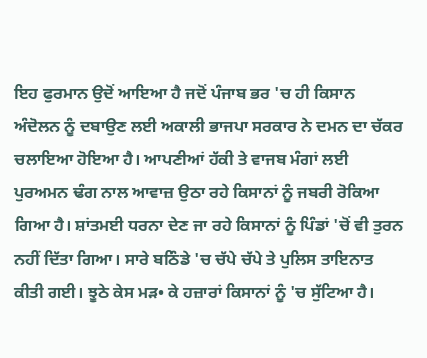ਇਹ ਫੁਰਮਾਨ ਉਦੋਂ ਆਇਆ ਹੈ ਜਦੋਂ ਪੰਜਾਬ ਭਰ 'ਚ ਹੀ ਕਿਸਾਨ ਅੰਦੋਲਨ ਨੂੰ ਦਬਾਉਣ ਲਈ ਅਕਾਲੀ ਭਾਜਪਾ ਸਰਕਾਰ ਨੇ ਦਮਨ ਦਾ ਚੱਕਰ ਚਲਾਇਆ ਹੋਇਆ ਹੈ। ਆਪਣੀਆਂ ਹੱਕੀ ਤੇ ਵਾਜਬ ਮੰਗਾਂ ਲਈ ਪੁਰਅਮਨ ਢੰਗ ਨਾਲ ਆਵਾਜ਼ ਉਠਾ ਰਹੇ ਕਿਸਾਨਾਂ ਨੂੰ ਜਬਰੀ ਰੋਕਿਆ ਗਿਆ ਹੈ। ਸ਼ਾਂਤਮਈ ਧਰਨਾ ਦੇਣ ਜਾ ਰਹੇ ਕਿਸਾਨਾਂ ਨੂੰ ਪਿੰਡਾਂ 'ਚੋਂ ਵੀ ਤੁਰਨ ਨਹੀਂ ਦਿੱਤਾ ਗਿਆ। ਸਾਰੇ ਬਠਿੰਡੇ 'ਚ ਚੱਪੇ ਚੱਪੇ ਤੇ ਪੁਲਿਸ ਤਾਇਨਾਤ ਕੀਤੀ ਗਈ। ਝੂਠੇ ਕੇਸ ਮੜ• ਕੇ ਹਜ਼ਾਰਾਂ ਕਿਸਾਨਾਂ ਨੂੰ 'ਚ ਸੁੱਟਿਆ ਹੈ।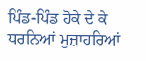ਪਿੰਡ-ਪਿੰਡ ਹੋਕੇ ਦੇ ਕੇ ਧਰਨਿਆਂ ਮੁਜ਼ਾਹਰਿਆਂ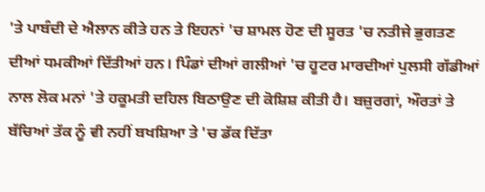'ਤੇ ਪਾਬੰਦੀ ਦੇ ਐਲਾਨ ਕੀਤੇ ਹਨ ਤੇ ਇਹਨਾਂ 'ਚ ਸ਼ਾਮਲ ਹੋਣ ਦੀ ਸੂਰਤ 'ਚ ਨਤੀਜੇ ਭੁਗਤਣ ਦੀਆਂ ਧਮਕੀਆਂ ਦਿੱਤੀਆਂ ਹਨ। ਪਿੰਡਾਂ ਦੀਆਂ ਗਲੀਆਂ 'ਚ ਹੂਟਰ ਮਾਰਦੀਆਂ ਪੁਲਸੀ ਗੱਡੀਆਂ ਨਾਲ ਲੋਕ ਮਨਾਂ 'ਤੇ ਹਕੂਮਤੀ ਦਹਿਲ ਬਿਠਾਉਣ ਦੀ ਕੋਸ਼ਿਸ਼ ਕੀਤੀ ਹੈ। ਬਜ਼ੁਰਗਾਂ, ਔਰਤਾਂ ਤੇ ਬੱਚਿਆਂ ਤੱਕ ਨੂੰ ਵੀ ਨਹੀਂ ਬਖਸ਼ਿਆ ਤੇ 'ਚ ਡੱਕ ਦਿੱਤਾ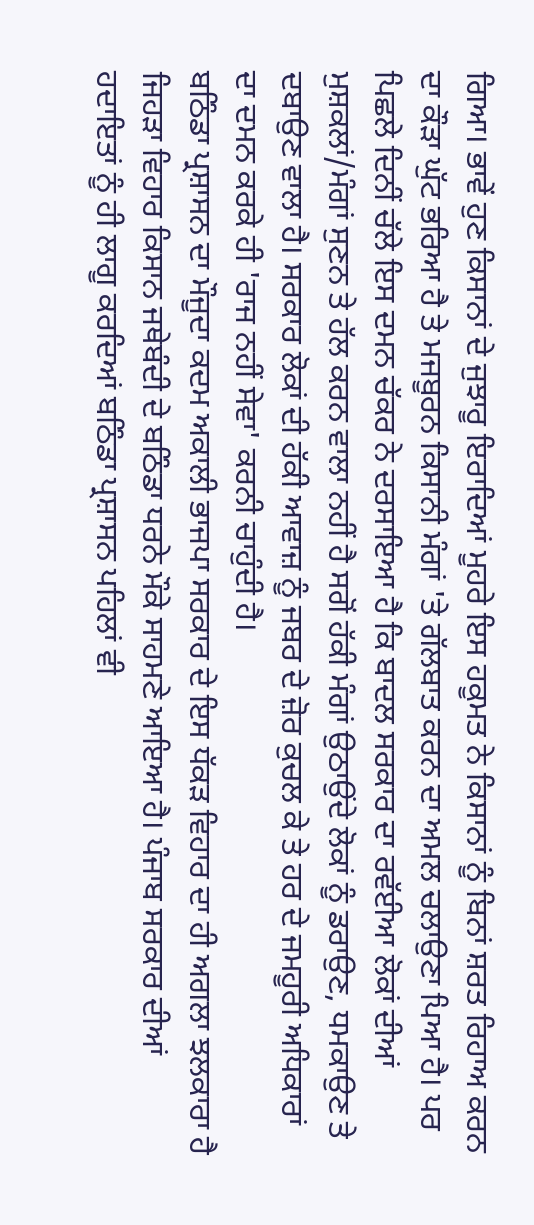ਗਿਆ। ਭਾਵੇਂ ਹੁਣ ਕਿਸਾਨਾਂ ਦੇ ਜੁਝਾਰੂ ਇਰਾਦਿਆਂ ਮੂਹਰੇ ਇਸ ਹਕੂਮਤ ਨੇ ਕਿਸਾਨਾਂ ਨੂੰ ਬਿਨਾਂ ਸ਼ਰਤ ਰਿਹਾਅ ਕਰਨ ਦਾ ਕੌੜਾ ਘੁੱਟ ਭਰਿਆ ਹੈ ਤੇ ਮਜਬੂਰਨ ਕਿਸਾਨੀ ਮੰਗਾਂ 'ਤੇ ਗੱਲਬਾਤ ਕਰਨ ਦਾ ਅਮਲ ਚਲਾਉਣਾ ਪਿਆ ਹੈ। ਪਰ ਪਿਛਲੇ ਦਿਨੀਂ ਚੱਲੇ ਇਸ ਦਮਨ ਚੱਕਰ ਨੇ ਦਰਸਾਇਆ ਹੈ ਕਿ ਬਾਦਲ ਸਰਕਾਰ ਦਾ ਰਵੱਈਆ ਲੋਕਾਂ ਦੀਆਂ ਮੁਸ਼ਕਲਾਂ/ਮੰਗਾਂ ਸੁਣਨ ਤੇ ਹੱਲ ਕਰਨ ਵਾਲਾ ਨਹੀਂ ਹੈ ਸਗੋਂ ਹੱਕੀ ਮੰਗਾਂ ਉਠਾਉਂਦੇ ਲੋਕਾਂ ਨੂੰ ਡਰਾਉਣ, ਧਮਕਾਉਣ ਤੇ ਦਬਾਉਣ ਵਾਲਾ ਹੈ। ਸਰਕਾਰ ਲੋਕਾਂ ਦੀ ਹੱਕੀ ਆਵਾਜ਼ ਨੂੰ ਜਬਰ ਦੇ ਜ਼ੋਰ ਕੁਚਲ ਕੇ ਤੇ ਹਰ ਦੇ ਜਮਹੂਰੀ ਅਧਿਕਾਰਾਂ ਦਾ ਦਮਨ ਕਰਕੇ ਹੀ 'ਰਾਜ ਨਹੀਂ ਸੇਵਾ' ਕਰਨੀ ਚਾਹੁੰਦੀ ਹੈ।
ਬਠਿੰਡਾ ਪ੍ਰਸ਼ਾਸਨ ਦਾ ਮੌਜੂਦਾ ਕਦਮ ਅਕਾਲੀ ਭਾਜਪਾ ਸਰਕਾਰ ਦੇ ਇਸ ਧੱਕੜ ਵਿਹਾਰ ਦਾ ਹੀ ਅਗਲਾ ਝਲਕਾਰਾ ਹੈ ਜਿਹੜਾ ਵਿਹਾਰ ਕਿਸਾਨ ਜਥੇਬੰਦੀ ਦੇ ਬਠਿੰਡਾ ਧਰਨੇ ਮੌਕੇ ਸਾਹਮਣੇ ਆਇਆ ਹੈ। ਪੰਜਾਬ ਸਰਕਾਰ ਦੀਆਂ ਹਦਾਇਤਾਂ ਨੂੰ ਹੀ ਲਾਗੂ ਕਰਦਿਆਂ ਬਠਿੰਡਾ ਪ੍ਰਸ਼ਾਸਨ ਪਹਿਲਾਂ ਵੀ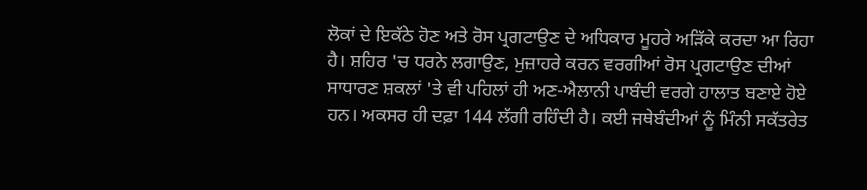ਲੋਕਾਂ ਦੇ ਇਕੱਠੇ ਹੋਣ ਅਤੇ ਰੋਸ ਪ੍ਰਗਟਾਉਣ ਦੇ ਅਧਿਕਾਰ ਮੂਹਰੇ ਅੜਿੱਕੇ ਕਰਦਾ ਆ ਰਿਹਾ ਹੈ। ਸ਼ਹਿਰ 'ਚ ਧਰਨੇ ਲਗਾਉਣ, ਮੁਜ਼ਾਹਰੇ ਕਰਨ ਵਰਗੀਆਂ ਰੋਸ ਪ੍ਰਗਟਾਉਣ ਦੀਆਂ ਸਾਧਾਰਣ ਸ਼ਕਲਾਂ 'ਤੇ ਵੀ ਪਹਿਲਾਂ ਹੀ ਅਣ-ਐਲਾਨੀ ਪਾਬੰਦੀ ਵਰਗੇ ਹਾਲਾਤ ਬਣਾਏ ਹੋਏ ਹਨ। ਅਕਸਰ ਹੀ ਦਫ਼ਾ 144 ਲੱਗੀ ਰਹਿੰਦੀ ਹੈ। ਕਈ ਜਥੇਬੰਦੀਆਂ ਨੂੰ ਮਿੰਨੀ ਸਕੱਤਰੇਤ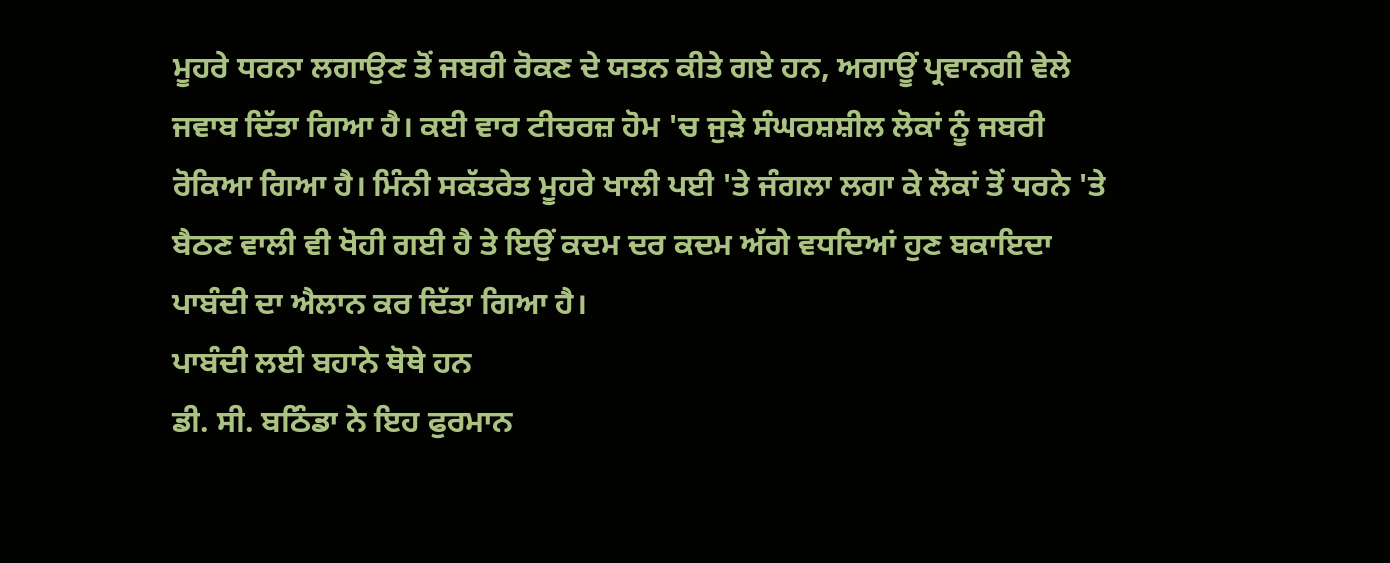ਮੂਹਰੇ ਧਰਨਾ ਲਗਾਉਣ ਤੋਂ ਜਬਰੀ ਰੋਕਣ ਦੇ ਯਤਨ ਕੀਤੇ ਗਏ ਹਨ, ਅਗਾਊਂ ਪ੍ਰਵਾਨਗੀ ਵੇਲੇ ਜਵਾਬ ਦਿੱਤਾ ਗਿਆ ਹੈ। ਕਈ ਵਾਰ ਟੀਚਰਜ਼ ਹੋਮ 'ਚ ਜੁੜੇ ਸੰਘਰਸ਼ਸ਼ੀਲ ਲੋਕਾਂ ਨੂੰ ਜਬਰੀ ਰੋਕਿਆ ਗਿਆ ਹੈ। ਮਿੰਨੀ ਸਕੱਤਰੇਤ ਮੂਹਰੇ ਖਾਲੀ ਪਈ 'ਤੇ ਜੰਗਲਾ ਲਗਾ ਕੇ ਲੋਕਾਂ ਤੋਂ ਧਰਨੇ 'ਤੇ ਬੈਠਣ ਵਾਲੀ ਵੀ ਖੋਹੀ ਗਈ ਹੈ ਤੇ ਇਉਂ ਕਦਮ ਦਰ ਕਦਮ ਅੱਗੇ ਵਧਦਿਆਂ ਹੁਣ ਬਕਾਇਦਾ ਪਾਬੰਦੀ ਦਾ ਐਲਾਨ ਕਰ ਦਿੱਤਾ ਗਿਆ ਹੈ।
ਪਾਬੰਦੀ ਲਈ ਬਹਾਨੇ ਥੋਥੇ ਹਨ
ਡੀ. ਸੀ. ਬਠਿੰਡਾ ਨੇ ਇਹ ਫੁਰਮਾਨ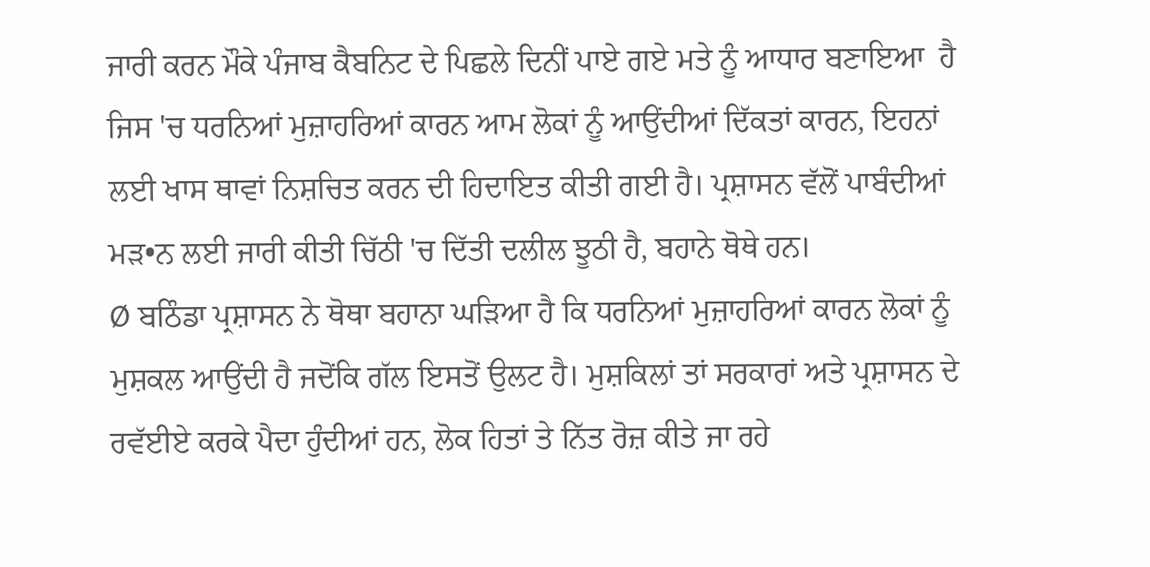ਜਾਰੀ ਕਰਨ ਮੌਕੇ ਪੰਜਾਬ ਕੈਬਨਿਟ ਦੇ ਪਿਛਲੇ ਦਿਨੀਂ ਪਾਏ ਗਏ ਮਤੇ ਨੂੰ ਆਧਾਰ ਬਣਾਇਆ  ਹੈ ਜਿਸ 'ਚ ਧਰਨਿਆਂ ਮੁਜ਼ਾਹਰਿਆਂ ਕਾਰਨ ਆਮ ਲੋਕਾਂ ਨੂੰ ਆਉਂਦੀਆਂ ਦਿੱਕਤਾਂ ਕਾਰਨ, ਇਹਨਾਂ ਲਈ ਖਾਸ ਥਾਵਾਂ ਨਿਸ਼ਚਿਤ ਕਰਨ ਦੀ ਹਿਦਾਇਤ ਕੀਤੀ ਗਈ ਹੈ। ਪ੍ਰਸ਼ਾਸਨ ਵੱਲੋਂ ਪਾਬੰਦੀਆਂ ਮੜ•ਨ ਲਈ ਜਾਰੀ ਕੀਤੀ ਚਿੱਠੀ 'ਚ ਦਿੱਤੀ ਦਲੀਲ ਝੂਠੀ ਹੈ, ਬਹਾਨੇ ਥੋਥੇ ਹਨ।
Ø ਬਠਿੰਡਾ ਪ੍ਰਸ਼ਾਸਨ ਨੇ ਥੋਥਾ ਬਹਾਨਾ ਘੜਿਆ ਹੈ ਕਿ ਧਰਨਿਆਂ ਮੁਜ਼ਾਹਰਿਆਂ ਕਾਰਨ ਲੋਕਾਂ ਨੂੰ ਮੁਸ਼ਕਲ ਆਉਂਦੀ ਹੈ ਜਦੋਂਕਿ ਗੱਲ ਇਸਤੋਂ ਉਲਟ ਹੈ। ਮੁਸ਼ਕਿਲਾਂ ਤਾਂ ਸਰਕਾਰਾਂ ਅਤੇ ਪ੍ਰਸ਼ਾਸਨ ਦੇ ਰਵੱਈਏ ਕਰਕੇ ਪੈਦਾ ਹੁੰਦੀਆਂ ਹਨ, ਲੋਕ ਹਿਤਾਂ ਤੇ ਨਿੱਤ ਰੋਜ਼ ਕੀਤੇ ਜਾ ਰਹੇ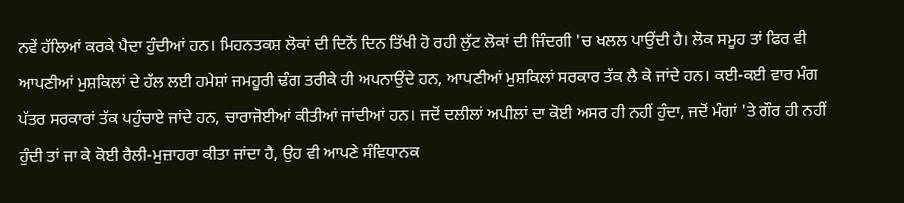ਨਵੇਂ ਹੱਲਿਆਂ ਕਰਕੇ ਪੈਦਾ ਹੁੰਦੀਆਂ ਹਨ। ਮਿਹਨਤਕਸ਼ ਲੋਕਾਂ ਦੀ ਦਿਨੋਂ ਦਿਨ ਤਿੱਖੀ ਹੋ ਰਹੀ ਲੁੱਟ ਲੋਕਾਂ ਦੀ ਜਿੰਦਗੀ 'ਚ ਖਲਲ ਪਾਉਂਦੀ ਹੈ। ਲੋਕ ਸਮੂਹ ਤਾਂ ਫਿਰ ਵੀ ਆਪਣੀਆਂ ਮੁਸ਼ਕਿਲਾਂ ਦੇ ਹੱਲ ਲਈ ਹਮੇਸ਼ਾਂ ਜਮਹੂਰੀ ਢੰਗ ਤਰੀਕੇ ਹੀ ਅਪਨਾਉਂਦੇ ਹਨ, ਆਪਣੀਆਂ ਮੁਸ਼ਕਿਲਾਂ ਸਰਕਾਰ ਤੱਕ ਲੈ ਕੇ ਜਾਂਦੇ ਹਨ। ਕਈ-ਕਈ ਵਾਰ ਮੰਗ ਪੱਤਰ ਸਰਕਾਰਾਂ ਤੱਕ ਪਹੁੰਚਾਏ ਜਾਂਦੇ ਹਨ, ਚਾਰਾਜੋਈਆਂ ਕੀਤੀਆਂ ਜਾਂਦੀਆਂ ਹਨ। ਜਦੋਂ ਦਲੀਲਾਂ ਅਪੀਲਾਂ ਦਾ ਕੋਈ ਅਸਰ ਹੀ ਨਹੀਂ ਹੁੰਦਾ, ਜਦੋਂ ਮੰਗਾਂ 'ਤੇ ਗੌਰ ਹੀ ਨਹੀਂ ਹੁੰਦੀ ਤਾਂ ਜਾ ਕੇ ਕੋਈ ਰੈਲੀ-ਮੁਜ਼ਾਹਰਾ ਕੀਤਾ ਜਾਂਦਾ ਹੈ, ਉਹ ਵੀ ਆਪਣੇ ਸੰਵਿਧਾਨਕ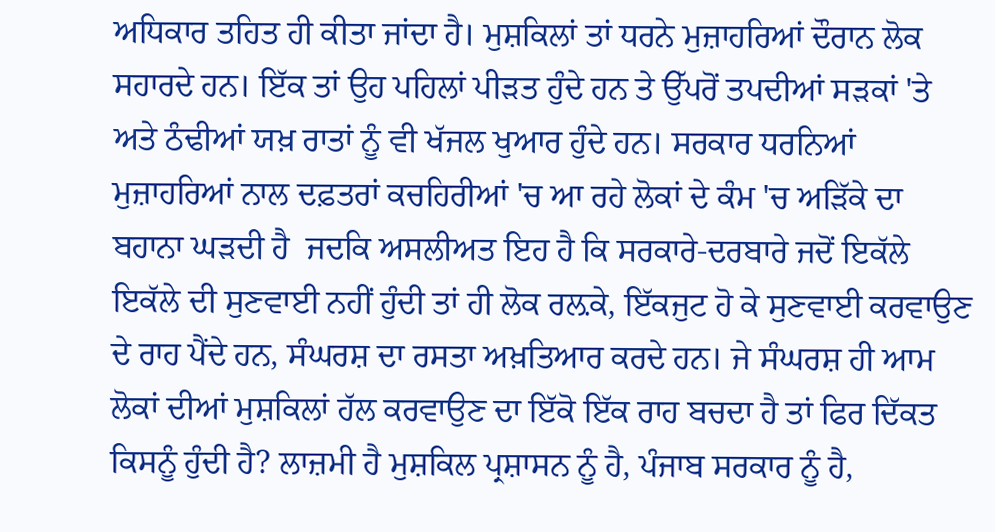ਅਧਿਕਾਰ ਤਹਿਤ ਹੀ ਕੀਤਾ ਜਾਂਦਾ ਹੈ। ਮੁਸ਼ਕਿਲਾਂ ਤਾਂ ਧਰਨੇ ਮੁਜ਼ਾਹਰਿਆਂ ਦੌਰਾਨ ਲੋਕ ਸਹਾਰਦੇ ਹਨ। ਇੱਕ ਤਾਂ ਉਹ ਪਹਿਲਾਂ ਪੀੜਤ ਹੁੰਦੇ ਹਨ ਤੇ ਉੱਪਰੋਂ ਤਪਦੀਆਂ ਸੜਕਾਂ 'ਤੇ ਅਤੇ ਠੰਢੀਆਂ ਯਖ਼ ਰਾਤਾਂ ਨੂੰ ਵੀ ਖੱਜਲ ਖੁਆਰ ਹੁੰਦੇ ਹਨ। ਸਰਕਾਰ ਧਰਨਿਆਂ ਮੁਜ਼ਾਹਰਿਆਂ ਨਾਲ ਦਫ਼ਤਰਾਂ ਕਚਹਿਰੀਆਂ 'ਚ ਆ ਰਹੇ ਲੋਕਾਂ ਦੇ ਕੰਮ 'ਚ ਅੜਿੱਕੇ ਦਾ ਬਹਾਨਾ ਘੜਦੀ ਹੈ  ਜਦਕਿ ਅਸਲੀਅਤ ਇਹ ਹੈ ਕਿ ਸਰਕਾਰੇ-ਦਰਬਾਰੇ ਜਦੋਂ ਇਕੱਲੇ ਇਕੱਲੇ ਦੀ ਸੁਣਵਾਈ ਨਹੀਂ ਹੁੰਦੀ ਤਾਂ ਹੀ ਲੋਕ ਰਲ਼ਕੇ, ਇੱਕਜੁਟ ਹੋ ਕੇ ਸੁਣਵਾਈ ਕਰਵਾਉਣ ਦੇ ਰਾਹ ਪੈਂਦੇ ਹਨ, ਸੰਘਰਸ਼ ਦਾ ਰਸਤਾ ਅਖ਼ਤਿਆਰ ਕਰਦੇ ਹਨ। ਜੇ ਸੰਘਰਸ਼ ਹੀ ਆਮ ਲੋਕਾਂ ਦੀਆਂ ਮੁਸ਼ਕਿਲਾਂ ਹੱਲ ਕਰਵਾਉਣ ਦਾ ਇੱਕੋ ਇੱਕ ਰਾਹ ਬਚਦਾ ਹੈ ਤਾਂ ਫਿਰ ਦਿੱਕਤ ਕਿਸਨੂੰ ਹੁੰਦੀ ਹੈ? ਲਾਜ਼ਮੀ ਹੈ ਮੁਸ਼ਕਿਲ ਪ੍ਰਸ਼ਾਸਨ ਨੂੰ ਹੈ, ਪੰਜਾਬ ਸਰਕਾਰ ਨੂੰ ਹੈ,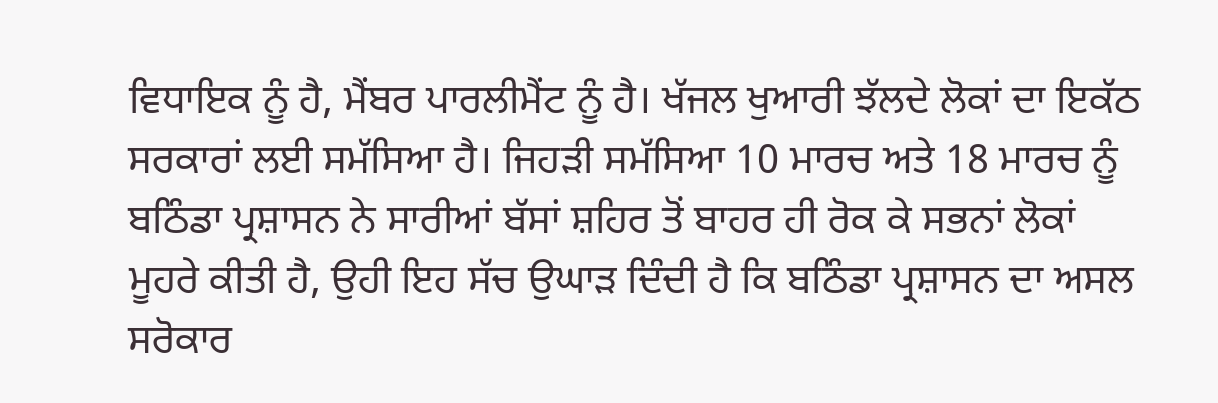ਵਿਧਾਇਕ ਨੂੰ ਹੈ, ਮੈਂਬਰ ਪਾਰਲੀਮੈਂਟ ਨੂੰ ਹੈ। ਖੱਜਲ ਖੁਆਰੀ ਝੱਲਦੇ ਲੋਕਾਂ ਦਾ ਇਕੱਠ ਸਰਕਾਰਾਂ ਲਈ ਸਮੱਸਿਆ ਹੈ। ਜਿਹੜੀ ਸਮੱਸਿਆ 10 ਮਾਰਚ ਅਤੇ 18 ਮਾਰਚ ਨੂੰ ਬਠਿੰਡਾ ਪ੍ਰਸ਼ਾਸਨ ਨੇ ਸਾਰੀਆਂ ਬੱਸਾਂ ਸ਼ਹਿਰ ਤੋਂ ਬਾਹਰ ਹੀ ਰੋਕ ਕੇ ਸਭਨਾਂ ਲੋਕਾਂ ਮੂਹਰੇ ਕੀਤੀ ਹੈ, ਉਹੀ ਇਹ ਸੱਚ ਉਘਾੜ ਦਿੰਦੀ ਹੈ ਕਿ ਬਠਿੰਡਾ ਪ੍ਰਸ਼ਾਸਨ ਦਾ ਅਸਲ ਸਰੋਕਾਰ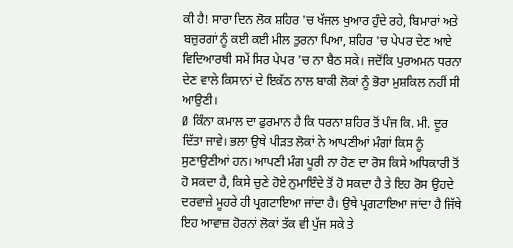ਕੀ ਹੈ! ਸਾਰਾ ਦਿਨ ਲੋਕ ਸ਼ਹਿਰ 'ਚ ਖੱਜਲ ਖੁਆਰ ਹੁੰਦੇ ਰਹੇ, ਬਿਮਾਰਾਂ ਅਤੇ ਬਜ਼ੁਰਗਾਂ ਨੂੰ ਕਈ ਕਈ ਮੀਲ ਤੁਰਨਾ ਪਿਆ, ਸ਼ਹਿਰ 'ਚ ਪੇਪਰ ਦੇਣ ਆਏ ਵਿਦਿਆਰਥੀ ਸਮੇਂ ਸਿਰ ਪੇਪਰ 'ਚ ਨਾ ਬੈਠ ਸਕੇ। ਜਦੋਂਕਿ ਪੁਰਅਮਨ ਧਰਨਾ ਦੇਣ ਵਾਲੇ ਕਿਸਾਨਾਂ ਦੇ ਇਕੱਠ ਨਾਲ ਬਾਕੀ ਲੋਕਾਂ ਨੂੰ ਭੋਰਾ ਮੁਸ਼ਕਿਲ ਨਹੀਂ ਸੀ ਆਉਣੀ।
Ø ਕਿੰਨਾ ਕਮਾਲ ਦਾ ਫੁਰਮਾਨ ਹੈ ਕਿ ਧਰਨਾ ਸ਼ਹਿਰ ਤੋਂ ਪੰਜ ਕਿ. ਮੀ. ਦੂਰ ਦਿੱਤਾ ਜਾਵੇ। ਭਲਾ ਉਥੇ ਪੀੜਤ ਲੋਕਾਂ ਨੇ ਆਪਣੀਆਂ ਮੰਗਾਂ ਕਿਸ ਨੂੰ ਸੁਣਾਉਣੀਆਂ ਹਨ। ਆਪਣੀ ਮੰਗ ਪੂਰੀ ਨਾ ਹੋਣ ਦਾ ਰੋਸ ਕਿਸੇ ਅਧਿਕਾਰੀ ਤੋਂ ਹੋ ਸਕਦਾ ਹੈ, ਕਿਸੇ ਚੁਣੇ ਹੋਏ ਨੁਮਾਇੰਦੇ ਤੋਂ ਹੋ ਸਕਦਾ ਹੈ ਤੇ ਇਹ ਰੋਸ ਉਹਦੇ ਦਰਵਾਜ਼ੇ ਮੂਹਰੇ ਹੀ ਪ੍ਰਗਟਾਇਆ ਜਾਂਦਾ ਹੈ। ਉਥੇ ਪ੍ਰਗਟਾਇਆ ਜਾਂਦਾ ਹੈ ਜਿੱਥੇ ਇਹ ਆਵਾਜ਼ ਹੋਰਨਾਂ ਲੋਕਾਂ ਤੱਕ ਵੀ ਪੁੱਜ ਸਕੇ ਤੇ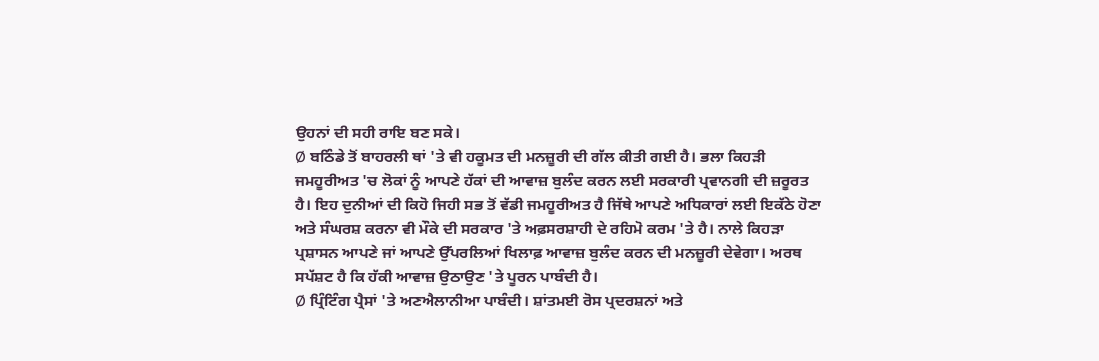ਉਹਨਾਂ ਦੀ ਸਹੀ ਰਾਇ ਬਣ ਸਕੇ।
Ø ਬਠਿੰਡੇ ਤੋਂ ਬਾਹਰਲੀ ਥਾਂ 'ਤੇ ਵੀ ਹਕੂਮਤ ਦੀ ਮਨਜ਼ੂਰੀ ਦੀ ਗੱਲ ਕੀਤੀ ਗਈ ਹੈ। ਭਲਾ ਕਿਹੜੀ ਜਮਹੂਰੀਅਤ 'ਚ ਲੋਕਾਂ ਨੂੰ ਆਪਣੇ ਹੱਕਾਂ ਦੀ ਆਵਾਜ਼ ਬੁਲੰਦ ਕਰਨ ਲਈ ਸਰਕਾਰੀ ਪ੍ਰਵਾਨਗੀ ਦੀ ਜ਼ਰੂਰਤ ਹੈ। ਇਹ ਦੁਨੀਆਂ ਦੀ ਕਿਹੋ ਜਿਹੀ ਸਭ ਤੋਂ ਵੱਡੀ ਜਮਹੂਰੀਅਤ ਹੈ ਜਿੱਥੇ ਆਪਣੇ ਅਧਿਕਾਰਾਂ ਲਈ ਇਕੱਠੇ ਹੋਣਾ ਅਤੇ ਸੰਘਰਸ਼ ਕਰਨਾ ਵੀ ਮੌਕੇ ਦੀ ਸਰਕਾਰ 'ਤੇ ਅਫ਼ਸਰਸ਼ਾਹੀ ਦੇ ਰਹਿਮੋ ਕਰਮ 'ਤੇ ਹੈ। ਨਾਲੇ ਕਿਹੜਾ ਪ੍ਰਸ਼ਾਸਨ ਆਪਣੇ ਜਾਂ ਆਪਣੇ ਉੱਪਰਲਿਆਂ ਖਿਲਾਫ਼ ਆਵਾਜ਼ ਬੁਲੰਦ ਕਰਨ ਦੀ ਮਨਜ਼ੂਰੀ ਦੇਵੇਗਾ। ਅਰਥ ਸਪੱਸ਼ਟ ਹੈ ਕਿ ਹੱਕੀ ਆਵਾਜ਼ ਉਠਾਉਣ 'ਤੇ ਪੂਰਨ ਪਾਬੰਦੀ ਹੈ।
Ø ਪ੍ਰਿੰਟਿੰਗ ਪ੍ਰੈਸਾਂ 'ਤੇ ਅਣਐਲਾਨੀਆ ਪਾਬੰਦੀ। ਸ਼ਾਂਤਮਈ ਰੋਸ ਪ੍ਰਦਰਸ਼ਨਾਂ ਅਤੇ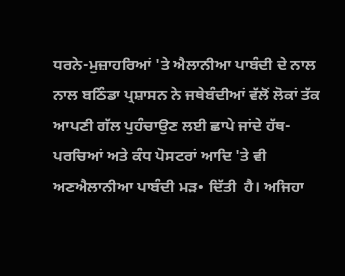ਧਰਨੇ-ਮੁਜ਼ਾਹਰਿਆਂ 'ਤੇ ਐਲਾਨੀਆ ਪਾਬੰਦੀ ਦੇ ਨਾਲ ਨਾਲ ਬਠਿੰਡਾ ਪ੍ਰਸ਼ਾਸਨ ਨੇ ਜਥੇਬੰਦੀਆਂ ਵੱਲੋਂ ਲੋਕਾਂ ਤੱਕ ਆਪਣੀ ਗੱਲ ਪੁਹੰਚਾਉਣ ਲਈ ਛਾਪੇ ਜਾਂਦੇ ਹੱਥ-ਪਰਚਿਆਂ ਅਤੇ ਕੰਧ ਪੋਸਟਰਾਂ ਆਦਿ 'ਤੇ ਵੀ ਅਣਐਲਾਨੀਆ ਪਾਬੰਦੀ ਮੜ• ਦਿੱਤੀ  ਹੈ। ਅਜਿਹਾ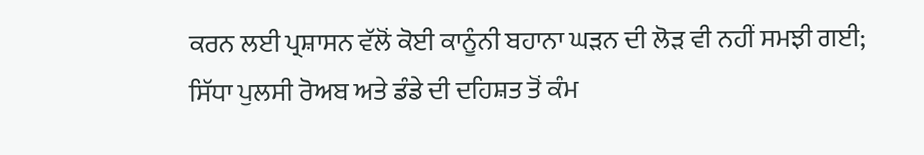ਕਰਨ ਲਈ ਪ੍ਰਸ਼ਾਸਨ ਵੱਲੋਂ ਕੋਈ ਕਾਨੂੰਨੀ ਬਹਾਨਾ ਘੜਨ ਦੀ ਲੋੜ ਵੀ ਨਹੀਂ ਸਮਝੀ ਗਈ; ਸਿੱਧਾ ਪੁਲਸੀ ਰੋਅਬ ਅਤੇ ਡੰਡੇ ਦੀ ਦਹਿਸ਼ਤ ਤੋਂ ਕੰਮ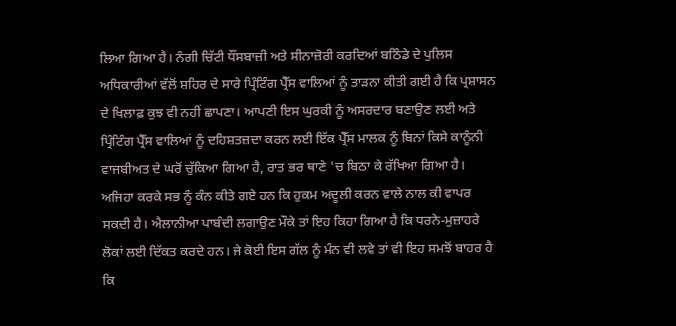ਲਿਆ ਗਿਆ ਹੈ। ਨੰਗੀ ਚਿੱਟੀ ਧੌਂਸਬਾਜ਼ੀ ਅਤੇ ਸੀਨਾਜ਼ੋਰੀ ਕਰਦਿਆਂ ਬਠਿੰਡੇ ਦੇ ਪੁਲਿਸ ਅਧਿਕਾਰੀਆਂ ਵੱਲੋਂ ਸ਼ਹਿਰ ਦੇ ਸਾਰੇ ਪ੍ਰਿੰਟਿੰਗ ਪ੍ਰੈੱਸ ਵਾਲਿਆਂ ਨੂੰ ਤਾੜਨਾ ਕੀਤੀ ਗਈ ਹੈ ਕਿ ਪ੍ਰਸ਼ਾਸਨ ਦੇ ਖਿਲਾਫ਼ ਕੁਝ ਵੀ ਨਹੀਂ ਛਾਪਣਾ। ਆਪਣੀ ਇਸ ਘੁਰਕੀ ਨੂੰ ਅਸਰਦਾਰ ਬਣਾਉਣ ਲਈ ਅਤੇ ਪ੍ਰਿੰਟਿੰਗ ਪ੍ਰੈੱਸ ਵਾਲਿਆਂ ਨੂੰ ਦਹਿਸ਼ਤਜ਼ਦਾ ਕਰਨ ਲਈ ਇੱਕ ਪ੍ਰੈੱਸ ਮਾਲਕ ਨੂੰ ਬਿਨਾਂ ਕਿਸੇ ਕਾਨੂੰਨੀ ਵਾਜਬੀਅਤ ਦੇ ਘਰੋਂ ਚੁੱਕਿਆ ਗਿਆ ਹੈ, ਰਾਤ ਭਰ ਥਾਣੇ 'ਚ ਬਿਠਾ ਕੇ ਰੱਖਿਆ ਗਿਆ ਹੈ। ਅਜਿਹਾ ਕਰਕੇ ਸਭ ਨੂੰ ਕੰਨ ਕੀਤੇ ਗਏ ਹਨ ਕਿ ਹੁਕਮ ਅਦੂਲੀ ਕਰਨ ਵਾਲੇ ਨਾਲ ਕੀ ਵਾਪਰ ਸਕਦੀ ਹੈ। ਐਲਾਨੀਆ ਪਾਬੰਦੀ ਲਗਾਉਣ ਮੌਕੇ ਤਾਂ ਇਹ ਕਿਹਾ ਗਿਆ ਹੈ ਕਿ ਧਰਨੇ-ਮੁਜ਼ਾਹਰੇ ਲੋਕਾਂ ਲਈ ਦਿੱਕਤ ਕਰਦੇ ਹਨ। ਜੇ ਕੋਈ ਇਸ ਗੱਲ ਨੂੰ ਮੰਨ ਵੀ ਲਵੇ ਤਾਂ ਵੀ ਇਹ ਸਮਝੋਂ ਬਾਹਰ ਹੈ ਕਿ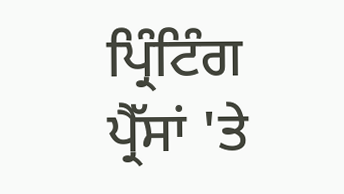ਪ੍ਰਿੰਟਿੰਗ ਪ੍ਰੈੱਸਾਂ 'ਤੇ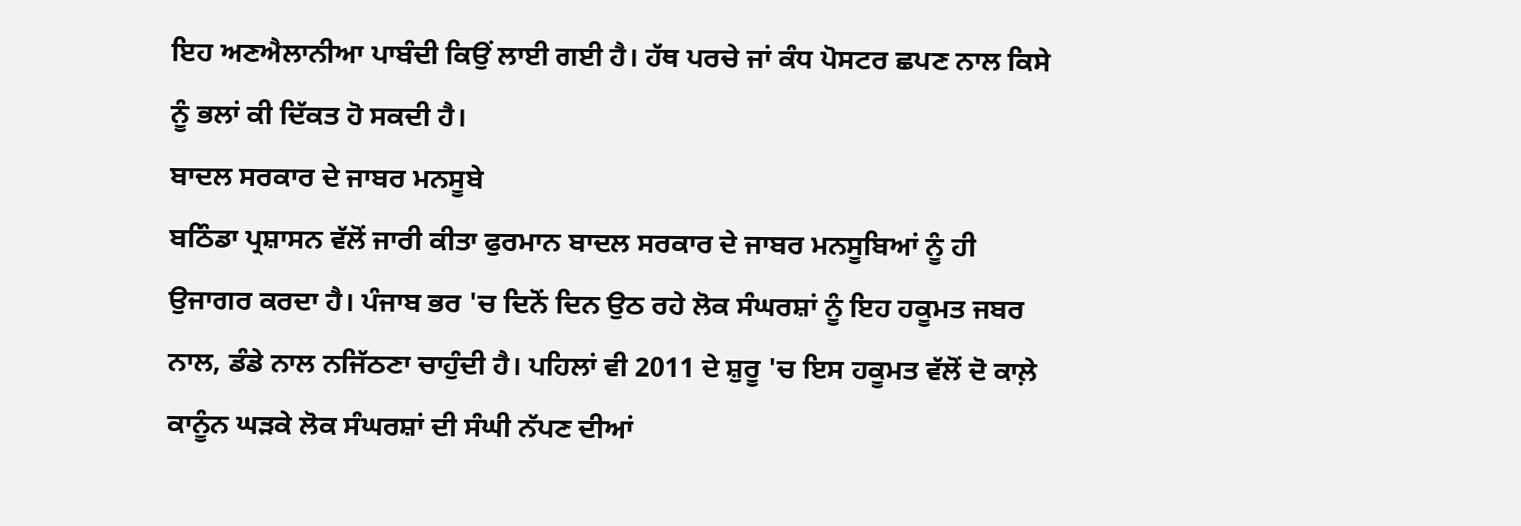ਇਹ ਅਣਐਲਾਨੀਆ ਪਾਬੰਦੀ ਕਿਉਂ ਲਾਈ ਗਈ ਹੈ। ਹੱਥ ਪਰਚੇ ਜਾਂ ਕੰਧ ਪੋਸਟਰ ਛਪਣ ਨਾਲ ਕਿਸੇ ਨੂੰ ਭਲਾਂ ਕੀ ਦਿੱਕਤ ਹੋ ਸਕਦੀ ਹੈ।
ਬਾਦਲ ਸਰਕਾਰ ਦੇ ਜਾਬਰ ਮਨਸੂਬੇ
ਬਠਿੰਡਾ ਪ੍ਰਸ਼ਾਸਨ ਵੱਲੋਂ ਜਾਰੀ ਕੀਤਾ ਫੁਰਮਾਨ ਬਾਦਲ ਸਰਕਾਰ ਦੇ ਜਾਬਰ ਮਨਸੂਬਿਆਂ ਨੂੰ ਹੀ ਉਜਾਗਰ ਕਰਦਾ ਹੈ। ਪੰਜਾਬ ਭਰ 'ਚ ਦਿਨੋਂ ਦਿਨ ਉਠ ਰਹੇ ਲੋਕ ਸੰਘਰਸ਼ਾਂ ਨੂੰ ਇਹ ਹਕੂਮਤ ਜਬਰ ਨਾਲ, ਡੰਡੇ ਨਾਲ ਨਜਿੱਠਣਾ ਚਾਹੁੰਦੀ ਹੈ। ਪਹਿਲਾਂ ਵੀ 2011 ਦੇ ਸ਼ੁਰੂ 'ਚ ਇਸ ਹਕੂਮਤ ਵੱਲੋਂ ਦੋ ਕਾਲ਼ੇ ਕਾਨੂੰਨ ਘੜਕੇ ਲੋਕ ਸੰਘਰਸ਼ਾਂ ਦੀ ਸੰਘੀ ਨੱਪਣ ਦੀਆਂ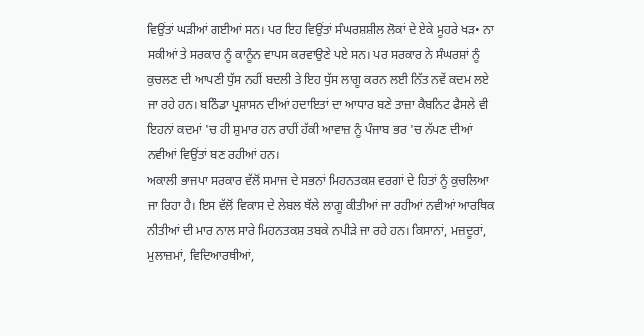ਵਿਉਂਤਾਂ ਘੜੀਆਂ ਗਈਆਂ ਸਨ। ਪਰ ਇਹ ਵਿਉਂਤਾਂ ਸੰਘਰਸ਼ਸ਼ੀਲ ਲੋਕਾਂ ਦੇ ਏਕੇ ਮੂਹਰੇ ਖੜ• ਨਾ ਸਕੀਆਂ ਤੇ ਸਰਕਾਰ ਨੂੰ ਕਾਨੂੰਨ ਵਾਪਸ ਕਰਵਾਉਣੇ ਪਏ ਸਨ। ਪਰ ਸਰਕਾਰ ਨੇ ਸੰਘਰਸ਼ਾਂ ਨੂੰ ਕੁਚਲਣ ਦੀ ਆਪਣੀ ਧੁੱਸ ਨਹੀਂ ਬਦਲੀ ਤੇ ਇਹ ਧੁੱਸ ਲਾਗੂ ਕਰਨ ਲਈ ਨਿੱਤ ਨਵੇਂ ਕਦਮ ਲਏ ਜਾ ਰਹੇ ਹਨ। ਬਠਿੰਡਾ ਪ੍ਰਸ਼ਾਸਨ ਦੀਆਂ ਹਦਾਇਤਾਂ ਦਾ ਆਧਾਰ ਬਣੇ ਤਾਜ਼ਾ ਕੈਬਨਿਟ ਫੈਸਲੇ ਵੀ ਇਹਨਾਂ ਕਦਮਾਂ 'ਚ ਹੀ ਸ਼ੁਮਾਰ ਹਨ ਰਾਹੀਂ ਹੱਕੀ ਆਵਾਜ਼ ਨੂੰ ਪੰਜਾਬ ਭਰ 'ਚ ਨੱਪਣ ਦੀਆਂ ਨਵੀਆਂ ਵਿਉਂਤਾਂ ਬਣ ਰਹੀਆਂ ਹਨ।
ਅਕਾਲੀ ਭਾਜਪਾ ਸਰਕਾਰ ਵੱਲੋਂ ਸਮਾਜ ਦੇ ਸਭਨਾਂ ਮਿਹਨਤਕਸ਼ ਵਰਗਾਂ ਦੇ ਹਿਤਾਂ ਨੂੰ ਕੁਚਲਿਆ ਜਾ ਰਿਹਾ ਹੈ। ਇਸ ਵੱਲੋਂ ਵਿਕਾਸ ਦੇ ਲੇਬਲ ਥੱਲੇ ਲਾਗੂ ਕੀਤੀਆਂ ਜਾ ਰਹੀਆਂ ਨਵੀਆਂ ਆਰਥਿਕ ਨੀਤੀਆਂ ਦੀ ਮਾਰ ਨਾਲ ਸਾਰੇ ਮਿਹਨਤਕਸ਼ ਤਬਕੇ ਨਪੀੜੇ ਜਾ ਰਹੇ ਹਨ। ਕਿਸਾਨਾਂ, ਮਜ਼ਦੂਰਾਂ, ਮੁਲਾਜ਼ਮਾਂ, ਵਿਦਿਆਰਥੀਆਂ,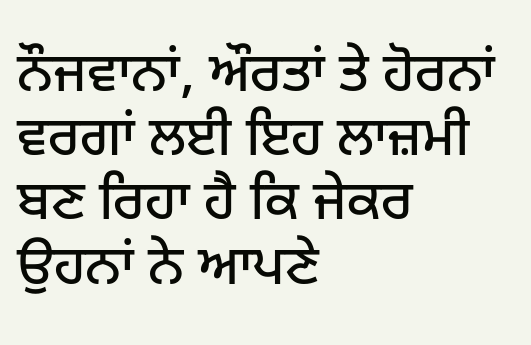ਨੌਜਵਾਨਾਂ, ਔਰਤਾਂ ਤੇ ਹੋਰਨਾਂ ਵਰਗਾਂ ਲਈ ਇਹ ਲਾਜ਼ਮੀ ਬਣ ਰਿਹਾ ਹੈ ਕਿ ਜੇਕਰ ਉਹਨਾਂ ਨੇ ਆਪਣੇ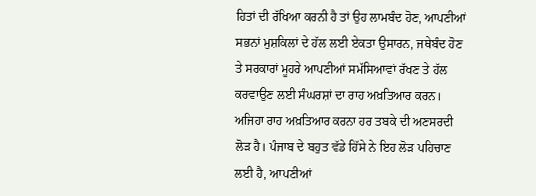ਹਿਤਾਂ ਦੀ ਰੱਖਿਆ ਕਰਨੀ ਹੈ ਤਾਂ ਉਹ ਲਾਮਬੰਦ ਹੋਣ, ਆਪਣੀਆਂ ਸਭਨਾਂ ਮੁਸ਼ਕਿਲਾਂ ਦੇ ਹੱਲ ਲਈ ਏਕਤਾ ਉਸਾਰਨ, ਜਥੇਬੰਦ ਹੋਣ ਤੇ ਸਰਕਾਰਾਂ ਮੂਹਰੇ ਆਪਣੀਆਂ ਸਮੱਸਿਆਵਾਂ ਰੱਖਣ ਤੇ ਹੱਲ ਕਰਵਾਉਣ ਲਈ ਸੰਘਰਸ਼ਾਂ ਦਾ ਰਾਹ ਅਖ਼ਤਿਆਰ ਕਰਨ। ਅਜਿਹਾ ਰਾਹ ਅਖ਼ਤਿਆਰ ਕਰਨਾ ਹਰ ਤਬਕੇ ਦੀ ਅਣਸਰਦੀ ਲੋੜ ਹੈ। ਪੰਜਾਬ ਦੇ ਬਹੁਤ ਵੱਡੇ ਹਿੱਸੇ ਨੇ ਇਹ ਲੋੜ ਪਹਿਚਾਣ ਲਈ ਹੈ, ਆਪਣੀਆਂ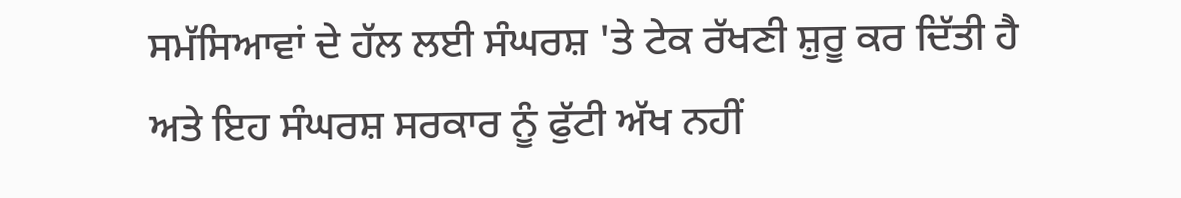ਸਮੱਸਿਆਵਾਂ ਦੇ ਹੱਲ ਲਈ ਸੰਘਰਸ਼ 'ਤੇ ਟੇਕ ਰੱਖਣੀ ਸ਼ੁਰੂ ਕਰ ਦਿੱਤੀ ਹੈ ਅਤੇ ਇਹ ਸੰਘਰਸ਼ ਸਰਕਾਰ ਨੂੰ ਫੁੱਟੀ ਅੱਖ ਨਹੀਂ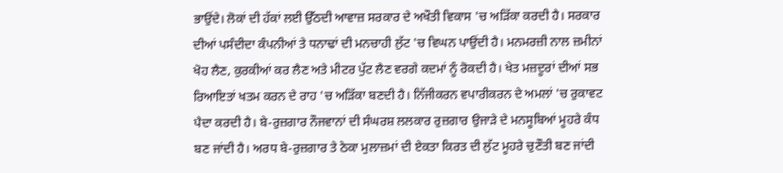ਭਾਉਂਦੇ। ਲੋਕਾਂ ਦੀ ਹੱਕਾਂ ਲਈ ਉੱਠਦੀ ਆਵਾਜ਼ ਸਰਕਾਰ ਦੇ ਅਖੌਤੀ ਵਿਕਾਸ 'ਚ ਅੜਿੱਕਾ ਕਰਦੀ ਹੈ। ਸਰਕਾਰ ਦੀਆਂ ਪਸੰਦੀਦਾ ਕੰਪਨੀਆਂ ਤੇ ਧਨਾਢਾਂ ਦੀ ਮਨਚਾਹੀ ਲੁੱਟ 'ਚ ਵਿਘਨ ਪਾਉਂਦੀ ਹੈ। ਮਨਮਰਜ਼ੀ ਨਾਲ ਜ਼ਮੀਨਾਂ ਖੋਹ ਲੈਣ, ਕੁਰਕੀਆਂ ਕਰ ਲੈਣ ਅਤੇ ਮੀਟਰ ਪੁੱਟ ਲੈਣ ਵਰਗੇ ਕਦਮਾਂ ਨੂੰ ਰੋਕਦੀ ਹੈ। ਖੇਤ ਮਜ਼ਦੂਰਾਂ ਦੀਆਂ ਸਭ ਰਿਆਇਤਾਂ ਖਤਮ ਕਰਨ ਦੇ ਰਾਹ 'ਚ ਅੜਿੱਕਾ ਬਣਦੀ ਹੈ। ਨਿੱਜੀਕਰਨ ਵਪਾਰੀਕਰਨ ਦੇ ਅਮਲਾਂ 'ਚ ਰੁਕਾਵਟ ਪੈਦਾ ਕਰਦੀ ਹੈ। ਬੇ-ਰੁਜ਼ਗਾਰ ਨੌਜਵਾਨਾਂ ਦੀ ਸੰਘਰਸ਼ ਲਲਕਾਰ ਰੁਜ਼ਗਾਰ ਉਜਾੜੇ ਦੇ ਮਨਸੂਬਿਆਂ ਮੂਹਰੇ ਕੰਧ ਬਣ ਜਾਂਦੀ ਹੈ। ਅਰਧ ਬੇ-ਰੁਜ਼ਗਾਰ ਤੇ ਠੇਕਾ ਮੁਲਾਜ਼ਮਾਂ ਦੀ ਏਕਤਾ ਕਿਰਤ ਦੀ ਲੁੱਟ ਮੂਹਰੇ ਚੁਣੌਤੀ ਬਣ ਜਾਂਦੀ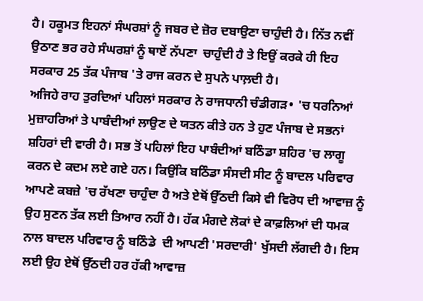ਹੈ। ਹਕੂਮਤ ਇਹਨਾਂ ਸੰਘਰਸ਼ਾਂ ਨੂੰ ਜਬਰ ਦੇ ਜ਼ੋਰ ਦਬਾਉਣਾ ਚਾਹੁੰਦੀ ਹੈ। ਨਿੱਤ ਨਵੀਂ ਉਠਾਣ ਭਰ ਰਹੇ ਸੰਘਰਸ਼ਾਂ ਨੂੰ ਥਾਏਂ ਨੱਪਣਾ  ਚਾਹੁੰਦੀ ਹੈ ਤੇ ਇਉਂ ਕਰਕੇ ਹੀ ਇਹ ਸਰਕਾਰ 25 ਤੱਕ ਪੰਜਾਬ 'ਤੇ ਰਾਜ ਕਰਨ ਦੇ ਸੁਪਨੇ ਪਾਲ਼ਦੀ ਹੈ।
ਅਜਿਹੇ ਰਾਹ ਤੁਰਦਿਆਂ ਪਹਿਲਾਂ ਸਰਕਾਰ ਨੇ ਰਾਜਧਾਨੀ ਚੰਡੀਗੜ• 'ਚ ਧਰਨਿਆਂ ਮੁਜ਼ਾਹਰਿਆਂ ਤੇ ਪਾਬੰਦੀਆਂ ਲਾਉਣ ਦੇ ਯਤਨ ਕੀਤੇ ਹਨ ਤੇ ਹੁਣ ਪੰਜਾਬ ਦੇ ਸਭਨਾਂ ਸ਼ਹਿਰਾਂ ਦੀ ਵਾਰੀ ਹੈ। ਸਭ ਤੋਂ ਪਹਿਲਾਂ ਇਹ ਪਾਬੰਦੀਆਂ ਬਠਿੰਡਾ ਸ਼ਹਿਰ 'ਚ ਲਾਗੂ ਕਰਨ ਦੇ ਕਦਮ ਲਏ ਗਏ ਹਨ। ਕਿਉਂਕਿ ਬਠਿੰਡਾ ਸੰਸਦੀ ਸੀਟ ਨੂੰ ਬਾਦਲ ਪਰਿਵਾਰ ਆਪਣੇ ਕਬਜ਼ੇ 'ਚ ਰੱਖਣਾ ਚਾਹੁੰਦਾ ਹੈ ਅਤੇ ਏਥੋਂ ਉੱਠਦੀ ਕਿਸੇ ਵੀ ਵਿਰੋਧ ਦੀ ਆਵਾਜ਼ ਨੂੰ ਉਹ ਸੁਣਨ ਤੱਕ ਲਈ ਤਿਆਰ ਨਹੀਂ ਹੈ। ਹੱਕ ਮੰਗਦੇ ਲੋਕਾਂ ਦੇ ਕਾਫ਼ਲਿਆਂ ਦੀ ਧਮਕ ਨਾਲ ਬਾਦਲ ਪਰਿਵਾਰ ਨੂੰ ਬਠਿੰਡੇ  ਦੀ ਆਪਣੀ 'ਸਰਦਾਰੀ' ਖੁੱਸਦੀ ਲੱਗਦੀ ਹੈ। ਇਸ ਲਈ ਉਹ ਏਥੋਂ ਉੱਠਦੀ ਹਰ ਹੱਕੀ ਆਵਾਜ਼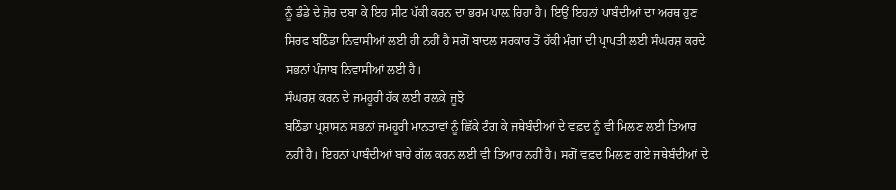ਨੂੰ ਡੰਡੇ ਦੇ ਜ਼ੋਰ ਦਬਾ ਕੇ ਇਹ ਸੀਟ ਪੱਕੀ ਕਰਨ ਦਾ ਭਰਮ ਪਾਲ਼ ਰਿਹਾ ਹੈ। ਇਉਂ ਇਹਨਾਂ ਪਾਬੰਦੀਆਂ ਦਾ ਅਰਥ ਹੁਣ ਸਿਰਫ ਬਠਿੰਡਾ ਨਿਵਾਸੀਆਂ ਲਈ ਹੀ ਨਹੀਂ ਹੈ ਸਗੋਂ ਬਾਦਲ ਸਰਕਾਰ ਤੋਂ ਹੱਕੀ ਮੰਗਾਂ ਦੀ ਪ੍ਰਾਪਤੀ ਲਈ ਸੰਘਰਸ਼ ਕਰਦੇ ਸਭਨਾਂ ਪੰਜਾਬ ਨਿਵਾਸੀਆਂ ਲਈ ਹੈ।
ਸੰਘਰਸ਼ ਕਰਨ ਦੇ ਜਮਹੂਰੀ ਹੱਕ ਲਈ ਰਲ਼ਕੇ ਜੂਝੋ
ਬਠਿੰਡਾ ਪ੍ਰਸ਼ਾਸਨ ਸਭਨਾਂ ਜਮਹੂਰੀ ਮਾਨਤਾਵਾਂ ਨੂੰ ਛਿੱਕੇ ਟੰਗ ਕੇ ਜਥੇਬੰਦੀਆਂ ਦੇ ਵਫ਼ਦ ਨੂੰ ਵੀ ਮਿਲਣ ਲਈ ਤਿਆਰ ਨਹੀਂ ਹੈ। ਇਹਨਾਂ ਪਾਬੰਦੀਆਂ ਬਾਰੇ ਗੱਲ ਕਰਨ ਲਈ ਵੀ ਤਿਆਰ ਨਹੀਂ ਹੈ। ਸਗੋਂ ਵਫ਼ਦ ਮਿਲਣ ਗਏ ਜਥੇਬੰਦੀਆਂ ਦੇ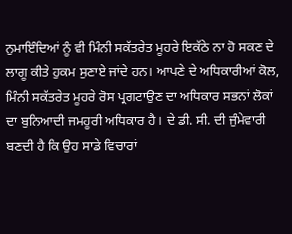ਨੁਮਾਇੰਦਿਆਂ ਨੂੰ ਵੀ ਮਿੰਨੀ ਸਕੱਤਰੇਤ ਮੂਹਰੇ ਇਕੱਠੇ ਨਾ ਹੋ ਸਕਣ ਦੇ ਲਾਗੂ ਕੀਤੇ ਹੁਕਮ ਸੁਣਾਏ ਜਾਂਦੇ ਹਨ। ਆਪਣੇ ਦੇ ਅਧਿਕਾਰੀਆਂ ਕੋਲ, ਮਿੰਨੀ ਸਕੱਤਰੇਤ ਮੂਹਰੇ ਰੋਸ ਪ੍ਰਗਟਾਉਣ ਦਾ ਅਧਿਕਾਰ ਸਭਨਾਂ ਲੋਕਾਂ ਦਾ ਬੁਨਿਆਦੀ ਜਮਹੂਰੀ ਅਧਿਕਾਰ ਹੈ। ਦੇ ਡੀ. ਸੀ. ਦੀ ਜੁੰਮੇਵਾਰੀ ਬਣਦੀ ਹੈ ਕਿ ਉਹ ਸਾਡੇ ਵਿਚਾਰਾਂ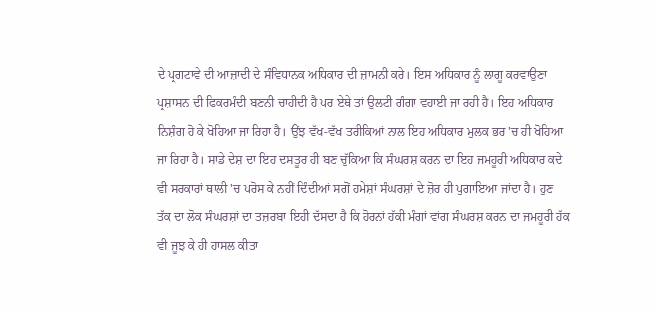ਦੇ ਪ੍ਰਗਟਾਵੇ ਦੀ ਆਜ਼ਾਦੀ ਦੇ ਸੰਵਿਧਾਨਕ ਅਧਿਕਾਰ ਦੀ ਜ਼ਾਮਨੀ ਕਰੇ। ਇਸ ਅਧਿਕਾਰ ਨੂੰ ਲਾਗੂ ਕਰਵਾਉਣਾ ਪ੍ਰਸ਼ਾਸਨ ਦੀ ਫਿਕਰਮੰਦੀ ਬਣਨੀ ਚਾਹੀਦੀ ਹੈ ਪਰ ਏਥੇ ਤਾਂ ਉਲਟੀ ਗੰਗਾ ਵਹਾਈ ਜਾ ਰਹੀ ਹੈ। ਇਹ ਅਧਿਕਾਰ ਨਿਸ਼ੰਗ ਹੋ ਕੇ ਖੋਹਿਆ ਜਾ ਰਿਹਾ ਹੈ। ਉਂਝ ਵੱਖ-ਵੱਖ ਤਰੀਕਿਆਂ ਨਾਲ ਇਹ ਅਧਿਕਾਰ ਮੁਲਕ ਭਰ 'ਚ ਹੀ ਖੋਹਿਆ ਜਾ ਰਿਹਾ ਹੈ। ਸਾਡੇ ਦੇਸ਼ ਦਾ ਇਹ ਦਸਤੂਰ ਹੀ ਬਣ ਚੁੱਕਿਆ ਕਿ ਸੰਘਰਸ਼ ਕਰਨ ਦਾ ਇਹ ਜਮਹੂਰੀ ਅਧਿਕਾਰ ਕਦੇ ਵੀ ਸਰਕਾਰਾਂ ਥਾਲੀ 'ਚ ਪਰੋਸ ਕੇ ਨਹੀਂ ਦਿੰਦੀਆਂ ਸਗੋਂ ਹਮੇਸ਼ਾਂ ਸੰਘਰਸ਼ਾਂ ਦੇ ਜ਼ੋਰ ਹੀ ਪੁਗਾਇਆ ਜਾਂਦਾ ਹੈ। ਹੁਣ ਤੱਕ ਦਾ ਲੋਕ ਸੰਘਰਸ਼ਾਂ ਦਾ ਤਜ਼ਰਬਾ ਇਹੀ ਦੱਸਦਾ ਹੈ ਕਿ ਹੋਰਨਾਂ ਹੱਕੀ ਮੰਗਾਂ ਵਾਂਗ ਸੰਘਰਸ਼ ਕਰਨ ਦਾ ਜਮਹੂਰੀ ਹੱਕ ਵੀ ਜੂਝ ਕੇ ਹੀ ਹਾਸਲ ਕੀਤਾ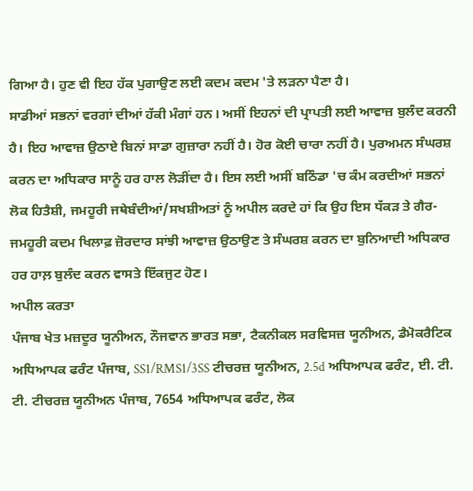ਗਿਆ ਹੈ। ਹੁਣ ਵੀ ਇਹ ਹੱਕ ਪੁਗਾਉਣ ਲਈ ਕਦਮ ਕਦਮ 'ਤੇ ਲੜਨਾ ਪੈਣਾ ਹੈ।
ਸਾਡੀਆਂ ਸਭਨਾਂ ਵਰਗਾਂ ਦੀਆਂ ਹੱਕੀ ਮੰਗਾਂ ਹਨ। ਅਸੀਂ ਇਹਨਾਂ ਦੀ ਪ੍ਰਾਪਤੀ ਲਈ ਆਵਾਜ਼ ਬੁਲੰਦ ਕਰਨੀ ਹੈ। ਇਹ ਆਵਾਜ਼ ਉਠਾਏ ਬਿਨਾਂ ਸਾਡਾ ਗੁਜ਼ਾਰਾ ਨਹੀਂ ਹੈ। ਹੋਰ ਕੋਈ ਚਾਰਾ ਨਹੀਂ ਹੈ। ਪੁਰਅਮਨ ਸੰਘਰਸ਼ ਕਰਨ ਦਾ ਅਧਿਕਾਰ ਸਾਨੂੰ ਹਰ ਹਾਲ ਲੋੜੀਂਦਾ ਹੈ। ਇਸ ਲਈ ਅਸੀਂ ਬਠਿੰਡਾ 'ਚ ਕੰਮ ਕਰਦੀਆਂ ਸਭਨਾਂ ਲੋਕ ਹਿਤੈਸ਼ੀ, ਜਮਹੂਰੀ ਜਥੇਬੰਦੀਆਂ/ਸਖਸ਼ੀਅਤਾਂ ਨੂੰ ਅਪੀਲ ਕਰਦੇ ਹਾਂ ਕਿ ਉਹ ਇਸ ਧੱਕੜ ਤੇ ਗੈਰ-ਜਮਹੂਰੀ ਕਦਮ ਖਿਲਾਫ਼ ਜ਼ੋਰਦਾਰ ਸਾਂਝੀ ਆਵਾਜ਼ ਉਠਾਉਣ ਤੇ ਸੰਘਰਸ਼ ਕਰਨ ਦਾ ਬੁਨਿਆਦੀ ਅਧਿਕਾਰ ਹਰ ਹਾਲ਼ ਬੁਲੰਦ ਕਰਨ ਵਾਸਤੇ ਇੱਕਜੁਟ ਹੋਣ।
ਅਪੀਲ ਕਰਤਾ
ਪੰਜਾਬ ਖੇਤ ਮਜ਼ਦੂਰ ਯੂਨੀਅਨ, ਨੌਜਵਾਨ ਭਾਰਤ ਸਭਾ, ਟੈਕਨੀਕਲ ਸਰਵਿਸਜ਼ ਯੂਨੀਅਨ, ਡੈਮੋਕਰੈਟਿਕ ਅਧਿਆਪਕ ਫਰੰਟ ਪੰਜਾਬ, SS1/RMS1/3SS ਟੀਚਰਜ਼ ਯੂਨੀਅਨ, 2.5d ਅਧਿਆਪਕ ਫਰੰਟ, ਈ. ਟੀ. ਟੀ. ਟੀਚਰਜ਼ ਯੂਨੀਅਨ ਪੰਜਾਬ, 7654 ਅਧਿਆਪਕ ਫਰੰਟ, ਲੋਕ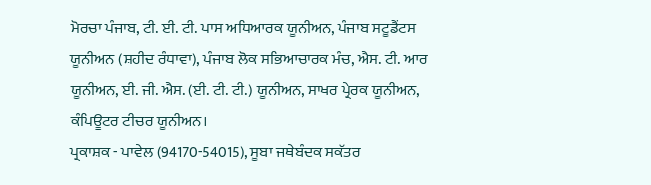ਮੋਰਚਾ ਪੰਜਾਬ, ਟੀ. ਈ. ਟੀ. ਪਾਸ ਅਧਿਆਰਕ ਯੂਨੀਅਨ, ਪੰਜਾਬ ਸਟੂਡੈਂਟਸ ਯੂਨੀਅਨ (ਸ਼ਹੀਦ ਰੰਧਾਵਾ), ਪੰਜਾਬ ਲੋਕ ਸਭਿਆਚਾਰਕ ਮੰਚ, ਐਸ. ਟੀ. ਆਰ ਯੂਨੀਅਨ, ਈ. ਜੀ. ਐਸ. (ਈ. ਟੀ. ਟੀ.) ਯੂਨੀਅਨ, ਸਾਖਰ ਪ੍ਰੇਰਕ ਯੂਨੀਅਨ, ਕੰਪਿਊਟਰ ਟੀਚਰ ਯੂਨੀਅਨ।
ਪ੍ਰਕਾਸ਼ਕ - ਪਾਵੇਲ (94170-54015), ਸੂਬਾ ਜਥੇਬੰਦਕ ਸਕੱਤਰ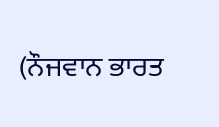(ਨੌਜਵਾਨ ਭਾਰਤ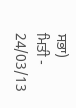ਸਭਾ)
ਮਿਤੀ - 24/03/13